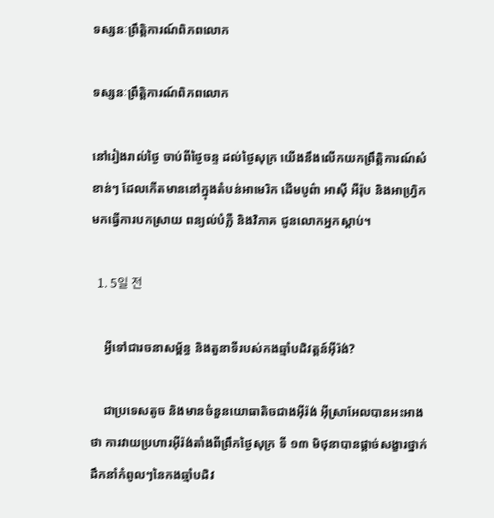ទស្សនៈព្រឹត្តិការណ៍ពិភពលោក

ទស្សនៈព្រឹត្តិការណ៍ពិភពលោក

នៅរៀងរាល់ថ្ងៃ ចាប់ពីថ្ងៃចន្ទ ដល់ថ្ងៃសុក្រ យើងនឹងលើកយកព្រឹត្តិការណ៍សំខាន់ៗ ដែលកើតមាននៅក្នុងតំបន់អាមេរិក ដើមបូព៌ា អាស៊ី អឺរ៉ុប និងអាហ្វ្រិក មកធ្វើការបកស្រាយ ពន្យល់បំភ្លឺ និងវិភាគ ជូនលោកអ្នកស្តាប់។

  1. 5일 전

    អ្វីទៅជារចនាសម្ព័ន្ធ និងតួនាទីរបស់កងឆ្មាំបដិវត្តន៍អ៊ីរ៉ង់?

    ជាប្រទេសតូច និងមានចំនួនយោធាតិចជាងអ៊ីរ៉ង់ អ៊ីស្រាអែលបានអះអាងថា ការវាយប្រហារអ៊ីរ៉ង់តាំងពីព្រឹកថ្ងៃសុក្រ ទី ១៣ មិថុនាបានផ្តាច់សង្ខារថ្នាក់ដឹកនាំកំពូលៗនៃកងឆ្មាំបដិវ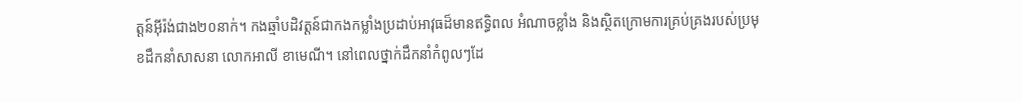ត្តន៍អ៊ីរ៉ង់ជាង២០នាក់។ កងឆ្មាំបដិវត្តន៍ជាកងកម្លាំងប្រដាប់អាវុធដ៏មានឥទ្ធិពល អំណាចខ្លាំង និងស្ថិតក្រោមការគ្រប់គ្រងរបស់ប្រមុខដឹកនាំសាសនា លោកអាលី ខាមេណី។ នៅពេលថ្នាក់ដឹកនាំកំពូលៗដែ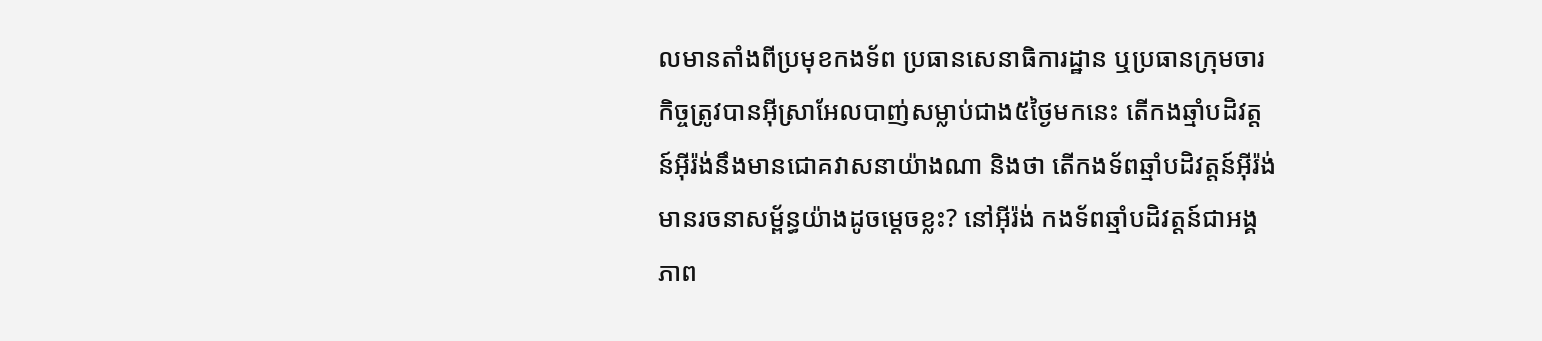លមានតាំងពីប្រមុខកងទ័ព ប្រធានសេនាធិការដ្ឋាន ឬប្រធានក្រុមចារកិច្ចត្រូវបានអ៊ីស្រាអែលបាញ់សម្លាប់ជាង៥ថ្ងៃមកនេះ តើកងឆ្មាំបដិវត្តន៍អ៊ីរ៉ង់នឹងមានជោគវាសនាយ៉ាងណា និងថា តើកងទ័ពឆ្មាំបដិវត្តន៍អ៊ីរ៉ង់មានរចនាសម្ព័ន្ធយ៉ាងដូចម្តេចខ្លះ? នៅអ៊ីរ៉ង់ កងទ័ពឆ្មាំបដិវត្តន៍ជាអង្គភាព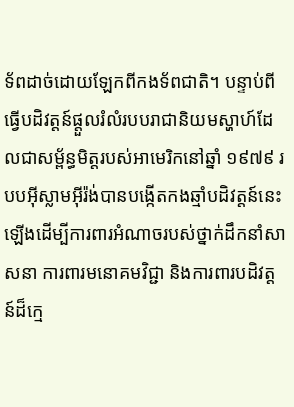ទ័ពដាច់ដោយឡែកពីកងទ័ពជាតិ។ បន្ទាប់ពីធ្វើបដិវត្តន៍ផ្តួលរំលំរបបរាជានិយមស្ហាហ៍ដែលជាសម្ព័ន្ធមិត្តរបស់អាមេរិកនៅឆ្នាំ ១៩៧៩ របបអ៊ីស្លាមអ៊ីរ៉ង់បានបង្កើតកងឆ្មាំបដិវត្តន៍នេះឡើងដើម្បីការពារអំណាចរបស់ថ្នាក់ដឹកនាំសាសនា ការពារមនោគមវិជ្ជា និងការពារបដិវត្តន៍ដ៏ក្មេ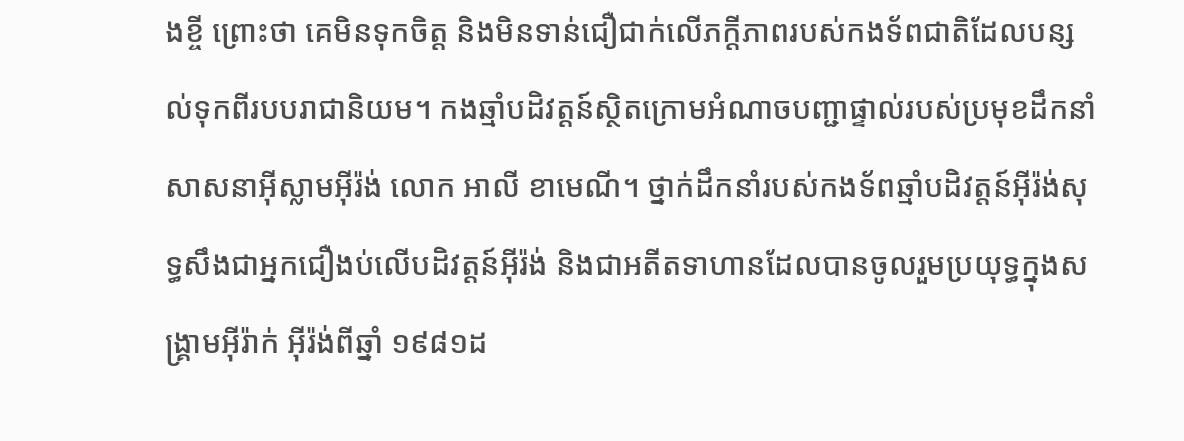ងខ្ចី ព្រោះថា គេមិនទុកចិត្ត និងមិនទាន់ជឿជាក់លើភក្តីភាពរបស់កងទ័ពជាតិដែលបន្សល់ទុកពីរបបរាជានិយម។ កងឆ្មាំបដិវត្តន៍ស្ថិតក្រោមអំណាចបញ្ជាផ្ទាល់របស់ប្រមុខដឹកនាំសាសនាអ៊ីស្លាមអ៊ីរ៉ង់ លោក អាលី ខាមេណី។ ថ្នាក់ដឹកនាំរបស់កងទ័ពឆ្មាំបដិវត្តន៍អ៊ីរ៉ង់សុទ្ធសឹងជាអ្នកជឿងប់លើបដិវត្តន៍អ៊ីរ៉ង់ និងជាអតីតទាហានដែលបានចូលរួមប្រយុទ្ធក្នុងសង្គ្រាមអ៊ីរ៉ាក់ អ៊ីរ៉ង់ពីឆ្នាំ ១៩៨១ដ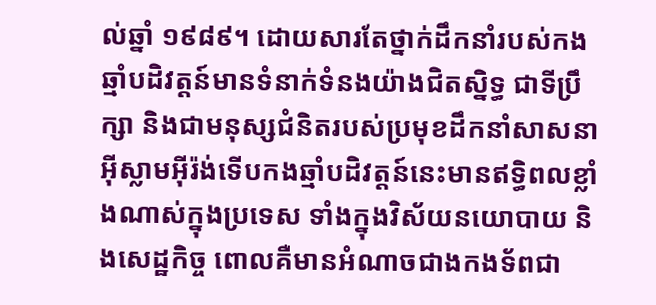ល់ឆ្នាំ ១៩៨៩។ ដោយសារតែថ្នាក់ដឹកនាំរបស់កងឆ្មាំបដិវត្តន៍មានទំនាក់ទំនងយ៉ាងជិតស្និទ្ធ ជាទីប្រឹក្សា និងជាមនុស្សជំនិតរបស់ប្រមុខដឹកនាំសាសនាអ៊ីស្លាមអ៊ីរ៉ង់ទើបកងឆ្មាំបដិវត្តន៍នេះមានឥទ្ធិពលខ្លាំងណាស់ក្នុងប្រទេស ទាំងក្នុងវិស័យនយោបាយ និងសេដ្ឋកិច្ច ពោលគឺមានអំណាចជាងកងទ័ពជា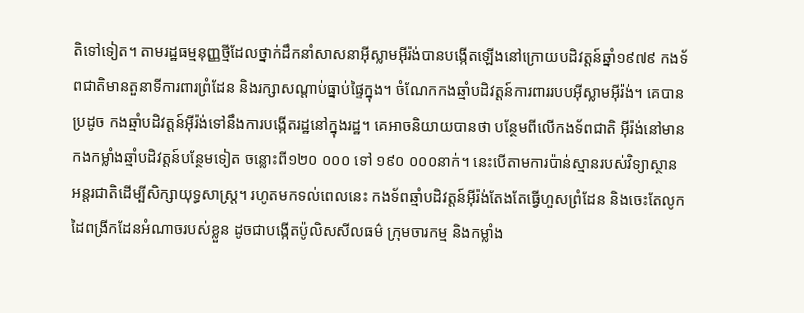តិទៅទៀត។ តាមរដ្ឋធម្មនុញ្ញថ្មីដែលថ្នាក់ដឹកនាំសាសនាអ៊ីស្លាមអ៊ីរ៉ង់បានបង្កើតឡើងនៅក្រោយបដិវត្តន៍ឆ្នាំ១៩៧៩ កងទ័ពជាតិមានតួនាទីការពារព្រំដែន និងរក្សាសណ្តាប់ធ្នាប់ផ្ទៃក្នុង។ ចំណែកកងឆ្មាំបដិវត្តន៍ការពាររបបអ៊ីស្លាមអ៊ីរ៉ង់។ គេបានប្រដូច កងឆ្មាំបដិវត្តន៍អ៊ីរ៉ង់ទៅនឹងការបង្កើតរដ្ឋនៅក្នុងរដ្ឋ។ គេអាចនិយាយបានថា បន្ថែមពីលើកងទ័ពជាតិ អ៊ីរ៉ង់នៅមានកងកម្លាំងឆ្មាំបដិវត្តន៍បន្ថែមទៀត ចន្លោះពី១២០ ០០០ ទៅ ១៩០ ០០០នាក់។ នេះបើតាមការប៉ាន់ស្មានរបស់វិទ្យាស្ថានអន្តរជាតិដើម្បីសិក្សាយុទ្ធសាស្រ្ត។ រហូតមកទល់ពេលនេះ កងទ័ពឆ្មាំបដិវត្តន៍អ៊ីរ៉ង់តែងតែធ្វើហួសព្រំដែន និងចេះតែលូកដៃពង្រីកដែនអំណាចរបស់ខ្លួន ដូចជាបង្កើតប៉ូលិសសីលធម៌ ក្រុមចារកម្ម និងកម្លាំង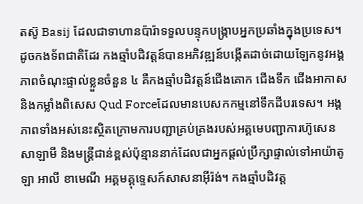តស៊ូ Basij ដែលជាទាហានប៉ារ៉ាទទួលបន្ទុកបង្ក្រាបអ្នកប្រឆាំងក្នុងប្រទេស។ ដូចកងទ័ពជាតិដែរ កងឆ្មាំបដិវត្តន៍បានអភិវឌ្ឍន៍បង្កើតដាច់ដោយឡែកនូវអង្គភាពចំណុះផ្ទាល់ខ្លួនចំនួន ៤ គឺកងឆ្មាំបដិវត្តន៍ជើងគោក ជើងទឹក ជើងអាកាស និងកម្លាំងពិសេស Qud Forceដែលមានបេសកកម្មនៅទឹកដីបរទេស។ អង្គភាពទាំងអស់នេះស្ថិតក្រោមការបញ្ជាគ្រប់គ្រងរបស់អគ្គមេបញ្ជាការហ៊ូសេន សាឡាមី និងមន្រ្តីជាន់ខ្ពស់ប៉ុន្មាននាក់ដែលជាអ្នកផ្តល់ប្រឹក្សាផ្ទាល់ទៅអាយ៉ាតូឡា អាលី ខាមេណី អគ្គមគ្គុទ្ទេសក៍សាសនាអ៊ីរ៉ង់។ កងឆ្មាំបដិវត្ត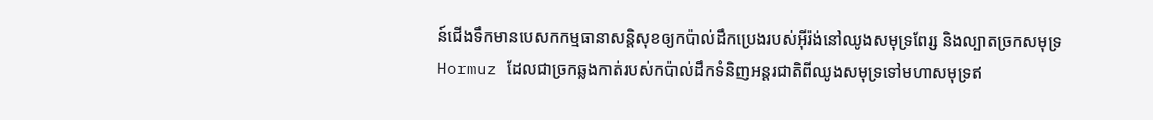ន៍ជើងទឹកមានបេសកកម្មធានាសន្តិសុខឲ្យកប៉ាល់ដឹកប្រេងរបស់អ៊ីរ៉ង់នៅឈូងសមុទ្រពែរ្ស និងល្បាតច្រកសមុទ្រ Hormuz ដែលជាច្រកឆ្លងកាត់របស់កប៉ាល់ដឹកទំនិញអន្តរជាតិពីឈូងសមុទ្រទៅមហាសមុទ្រឥ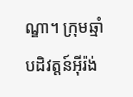ណ្ឌា។ ក្រុមឆ្មាំបដិវត្តន៍អ៊ីរ៉ង់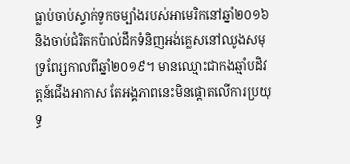ធ្លាប់ចាប់ស្ទាក់ទូកចម្បាំងរបស់អាមេរិកនៅឆ្នាំ២០១៦ និងចាប់ជំរិតកប៉ាល់ដឹកទំនិញអង់គ្លេសនៅឈូងសមុទ្រពែរ្សកាលពីឆ្នាំ២០១៩។ មានឈ្មោះជាកងឆ្មាំបដិវត្តន៍ជើងអាកាស តែអង្គភាពនេះមិនផ្តោតលើការប្រយុទ្ធ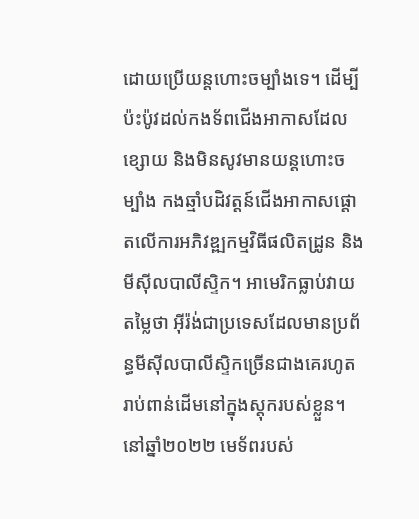ដោយប្រើយន្តហោះចម្បាំងទេ។ ដើម្បីប៉ះប៉ូវដល់កងទ័ពជើងអាកាសដែលខ្សោយ និងមិនសូវមានយន្តហោះចម្បាំង កងឆ្មាំបដិវត្តន៍ជើងអាកាសផ្តោតលើការអភិវឌ្ឍកម្មវិធីផលិតដ្រូន និងមីស៊ីលបាលីស្ទិក។ អាមេរិកធ្លាប់វាយតម្លៃថា អ៊ីរ៉ង់ជាប្រទេសដែលមានប្រព័ន្ធមីស៊ីលបាលីស្ទិកច្រើនជាងគេរហូតរាប់ពាន់ដើមនៅក្នុងស្តុករបស់ខ្លួន។ នៅឆ្នាំ២០២២ មេទ័ពរបស់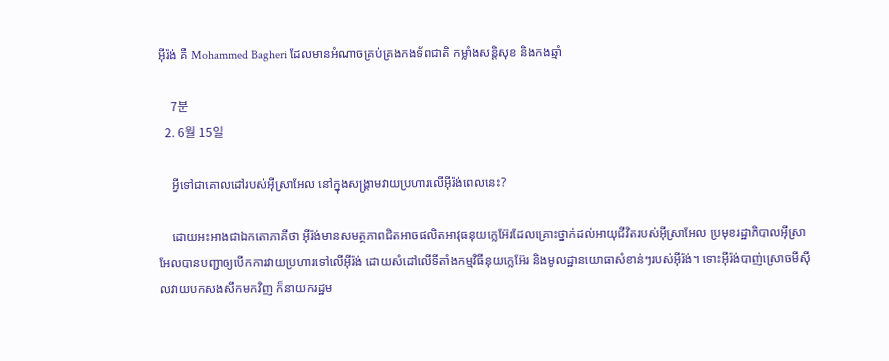អ៊ីរ៉ង់ គឺ Mohammed Bagheri ដែលមានអំណាចគ្រប់គ្រងកងទ័ពជាតិ កម្លាំងសន្តិសុខ និងកងឆ្មាំ

    7분
  2. 6월 15일

    អ្វីទៅជាគោលដៅរបស់អ៊ីស្រាអែល នៅក្នុងសង្រ្គាមវាយប្រហារលើអ៊ីរ៉ង់ពេលនេះ?

    ដោយអះអាងជាឯកតោភាគីថា អ៊ីរ៉ង់មានសមត្ថភាពជិតអាចផលិតអាវុធនុយក្លេអ៊ែរដែលគ្រោះថ្នាក់ដល់អាយុជីវិតរបស់អ៊ីស្រាអែល ប្រមុខរដ្ឋាភិបាលអ៊ីស្រាអែលបានបញ្ជាឲ្យបើកការវាយប្រហារទៅលើអ៊ីរ៉ង់ ដោយសំដៅលើទីតាំងកម្មវិធីនុយក្លេអ៊ែរ និងមូលដ្ឋានយោធាសំខាន់ៗរបស់អ៊ីរ៉ង់។ ទោះអ៊ីរ៉ង់បាញ់ស្រោចមីស៊ីលវាយបកសងសឹកមកវិញ ក៏នាយករដ្ឋម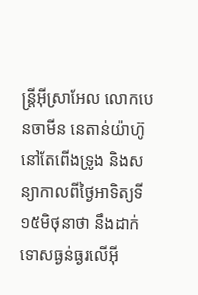ន្រ្តីអ៊ីស្រាអែល លោកបេនចាមីន នេតាន់យ៉ាហ៊ូនៅតែពើងទ្រូង និងសន្យាកាលពីថ្ងៃអាទិត្យទី ១៥មិថុនាថា នឹងដាក់ទោសធ្ងន់ធ្ងរលើអ៊ី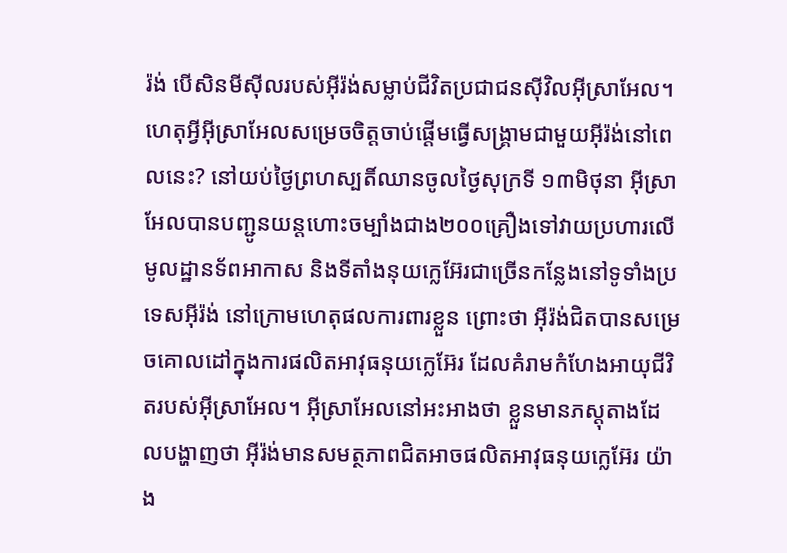រ៉ង់ បើសិនមីស៊ីលរបស់អ៊ីរ៉ង់សម្លាប់ជីវិតប្រជាជនស៊ីវិលអ៊ីស្រាអែល។ ហេតុអ្វីអ៊ីស្រាអែលសម្រេចចិត្តចាប់ផ្តើមធ្វើសង្រ្គាមជាមួយអ៊ីរ៉ង់នៅពេលនេះ? នៅយប់ថ្ងៃព្រហស្បតិ៍ឈានចូលថ្ងៃសុក្រទី ១៣មិថុនា អ៊ីស្រាអែលបានបញ្ជូនយន្តហោះចម្បាំងជាង២០០គ្រឿងទៅវាយប្រហារលើមូលដ្ឋានទ័ពអាកាស និងទីតាំងនុយក្លេអ៊ែរជាច្រើនកន្លែងនៅទូទាំងប្រទេសអ៊ីរ៉ង់ នៅក្រោមហេតុផលការពារខ្លួន ព្រោះថា អ៊ីរ៉ង់ជិតបានសម្រេចគោលដៅក្នុងការផលិតអាវុធនុយក្លេអ៊ែរ ដែលគំរាមកំហែងអាយុជីវិតរបស់អ៊ីស្រាអែល។ អ៊ីស្រាអែលនៅអះអាងថា ខ្លួនមានភស្តុតាងដែលបង្ហាញថា អ៊ីរ៉ង់មានសមត្ថភាពជិតអាចផលិតអាវុធនុយក្លេអ៊ែរ យ៉ាង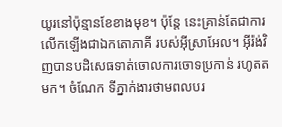យូរនៅប៉ុន្មានខែខាងមុខ។ ប៉ុន្តែ នេះគ្រាន់តែជាការលើកឡើងជាឯកតោភាគី របស់អ៊ីស្រាអែល។ អ៊ីរ៉ង់វិញបានបដិសេធទាត់ចោលការចោទប្រកាន់ រហូតតមក។ ចំណែក ទីភ្នាក់ងារថាមពលបរ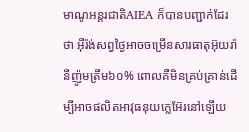មាណូអន្តរជាតិAIEA ក៏បានបញ្ជាក់ដែរថា អ៊ីរ៉ង់សព្វថ្ងៃអាចចម្រើនសារធាតុអ៊ុយរ៉ានីញ៉ូមត្រឹម៦០% ពោលគឺមិនគ្រប់គ្រាន់ដើម្បីអាចផលិតអាវុធនុយក្លេអ៊ែរនៅឡើយ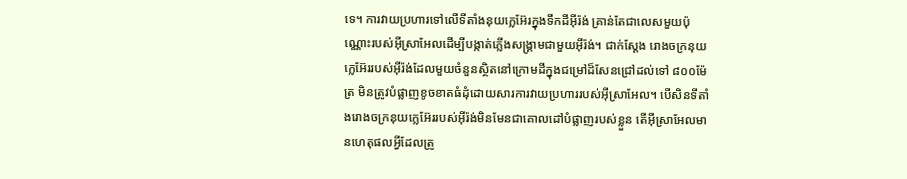ទេ។ ការវាយប្រហារទៅលើទីតាំងនុយក្លេអ៊ែរក្នុងទឹកដីអ៊ីរ៉ង់ គ្រាន់តែជាលេសមួយប៉ុណ្ណោះរបស់អ៊ីស្រាអែលដើម្បីបង្កាត់ភ្លើងសង្រ្គាមជាមួយអ៊ីរ៉ង់។ ជាក់ស្តែង រោងចក្រនុយក្លេអ៊ែររបស់អ៊ីរ៉ង់ដែលមួយចំនួនស្ថិតនៅក្រោមដីក្នុងជម្រៅដ៏សែនជ្រៅដល់ទៅ ៨០០ម៉ែត្រ មិនត្រូវបំផ្លាញខូចខាតធំដុំដោយសារការវាយប្រហាររបស់អ៊ីស្រាអែល។ បើសិនទីតាំងរោងចក្រនុយក្លេអ៊ែររបស់អ៊ីរ៉ង់មិនមែនជាគោលដៅបំផ្លាញរបស់ខ្លួន តើអ៊ីស្រាអែលមានហេតុផលអ្វីដែលត្រូ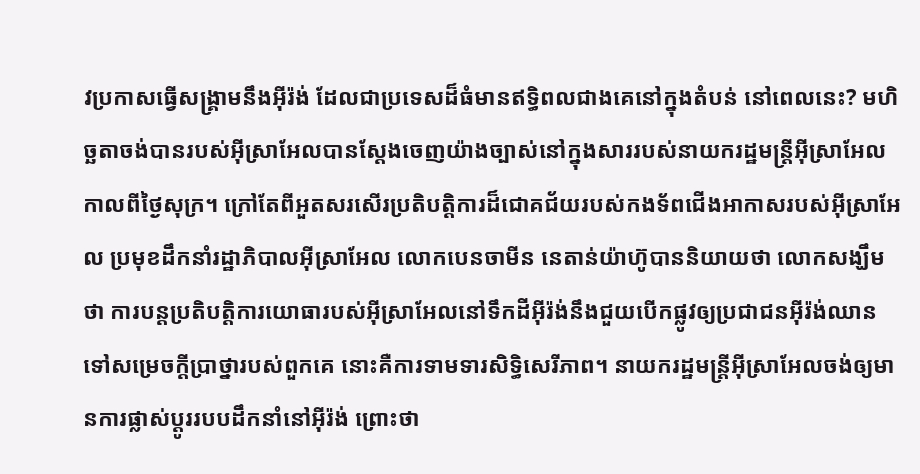វប្រកាសធ្វើសង្រ្គាមនឹងអ៊ីរ៉ង់ ដែលជាប្រទេសដ៏ធំមានឥទ្ធិពលជាងគេនៅក្នុងតំបន់ នៅពេលនេះ? មហិច្ឆតាចង់បានរបស់អ៊ីស្រាអែលបានស្តែងចេញយ៉ាងច្បាស់នៅក្នុងសាររបស់នាយករដ្ឋមន្រ្តីអ៊ីស្រាអែល កាលពីថ្ងៃសុក្រ។ ក្រៅតែពីអួតសរសើរប្រតិបត្តិការដ៏ជោគជ័យរបស់កងទ័ពជើងអាកាសរបស់អ៊ីស្រាអែល ប្រមុខដឹកនាំរដ្ឋាភិបាលអ៊ីស្រាអែល លោកបេនចាមីន នេតាន់យ៉ាហ៊ូបាននិយាយថា លោកសង្ឃឹម ថា ការបន្តប្រតិបត្តិការយោធារបស់អ៊ីស្រាអែលនៅទឹកដីអ៊ីរ៉ង់នឹងជួយបើកផ្លូវឲ្យប្រជាជនអ៊ីរ៉ង់ឈានទៅសម្រេចក្តីប្រាថ្នារបស់ពួកគេ នោះគឺការទាមទារសិទ្ធិសេរីភាព។ នាយករដ្ឋមន្រ្តីអ៊ីស្រាអែលចង់ឲ្យមានការផ្លាស់ប្តូររបបដឹកនាំនៅអ៊ីរ៉ង់ ព្រោះថា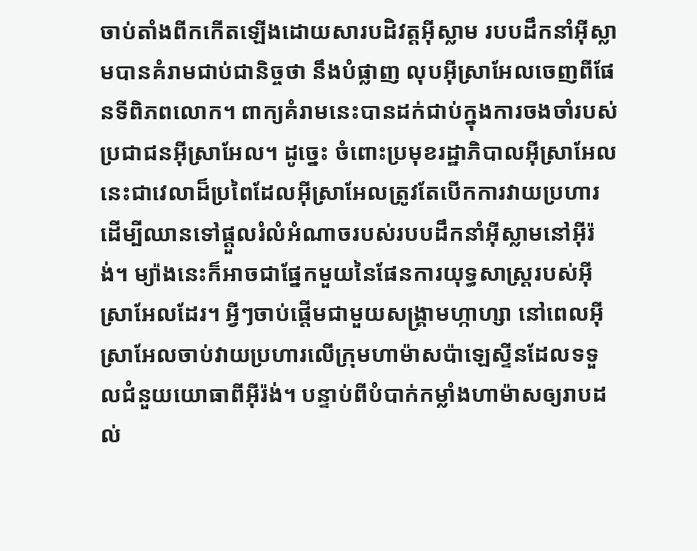ចាប់តាំងពីកកើតឡើងដោយសារបដិវត្តអ៊ីស្លាម របបដឹកនាំអ៊ីស្លាមបានគំរាមជាប់ជានិច្ចថា នឹងបំផ្លាញ លុបអ៊ីស្រាអែលចេញពីផែនទីពិភពលោក។ ពាក្យគំរាមនេះបានដក់ជាប់ក្នុងការចងចាំរបស់ប្រជាជនអ៊ីស្រាអែល។ ដូច្នេះ ចំពោះប្រមុខរដ្ឋាភិបាលអ៊ីស្រាអែល នេះជាវេលាដ៏ប្រពៃដែលអ៊ីស្រាអែលត្រូវតែបើកការវាយប្រហារ ដើម្បីឈានទៅផ្តួលរំលំអំណាចរបស់របបដឹកនាំអ៊ីស្លាមនៅអ៊ីរ៉ង់។ ម្យ៉ាងនេះក៏អាចជាផ្នែកមួយនៃផែនការយុទ្ធសាស្រ្តរបស់អ៊ីស្រាអែលដែរ។ អ្វីៗចាប់ផ្តើមជាមួយសង្រ្គាមហ្កាហ្សា នៅពេលអ៊ីស្រាអែលចាប់វាយប្រហារលើក្រុមហាម៉ាសប៉ាឡេស្ទីនដែលទទួលជំនួយយោធាពីអ៊ីរ៉ង់។ បន្ទាប់ពីបំបាក់កម្លាំងហាម៉ាសឲ្យរាបដល់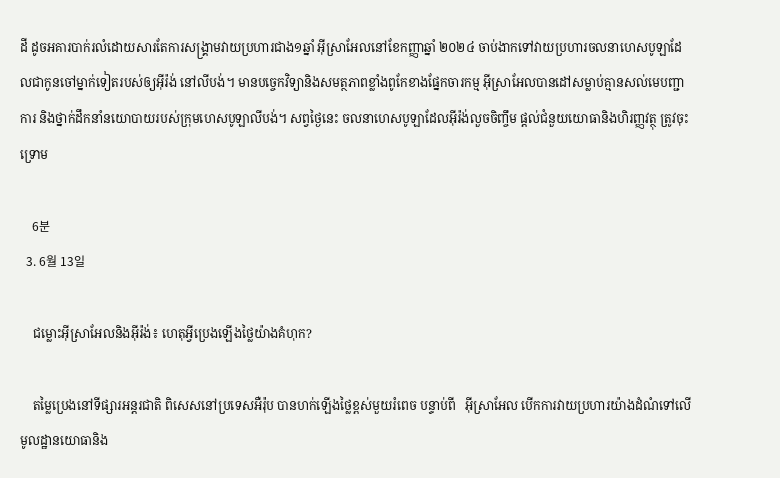ដី ដូចអគារបាក់រលំដោយសារតែការសង្រ្គាមវាយប្រហារជាង១ឆ្នាំ អ៊ីស្រាអែលនៅខែកញ្ញាឆ្នាំ ២០២៤ ចាប់ងាកទៅវាយប្រហារចលនាហេសបូឡាដែលជាកូនចៅម្នាក់ទៀតរបស់ឲ្យអ៊ីរ៉ង់ នៅលីបង់។ មានបច្ចេកវិទ្យានិងសមត្ថភាពខ្លាំងពូកែខាងផ្នែកចារកម្ម អ៊ីស្រាអែលបានដៅសម្លាប់គ្មានសល់មេបញ្ជាការ និងថ្នាក់ដឹកនាំនយោបាយរបស់ក្រុមហេសបូឡាលីបង់។ សព្វថ្ងៃនេះ ចលនាហេសបូឡាដែលអ៊ីរ៉ង់លួចចិញ្ចឹម ផ្តល់ជំនួយយោធានិងហិរញ្ញវត្ថុ ត្រូវចុះទ្រោម

    6분
  3. 6월 13일

    ជម្លោះអ៊ីស្រាអែលនិងអ៊ីរ៉ង់៖ ហេតុអ្វីប្រេងឡើងថ្លៃយ៉ាងគំហុក?

    តម្លៃប្រេងនៅទីផ្សារអន្តរជាតិ ពិសេសនៅប្រទេសអឺរ៉ុប បានហក់ឡើងថ្លៃខ្ពស់មួយរំពេច បន្ទាប់ពី   អ៊ីស្រាអែល បើកការវាយប្រហារយ៉ាងដំណំទៅលើមូលដ្ឋានយោធានិង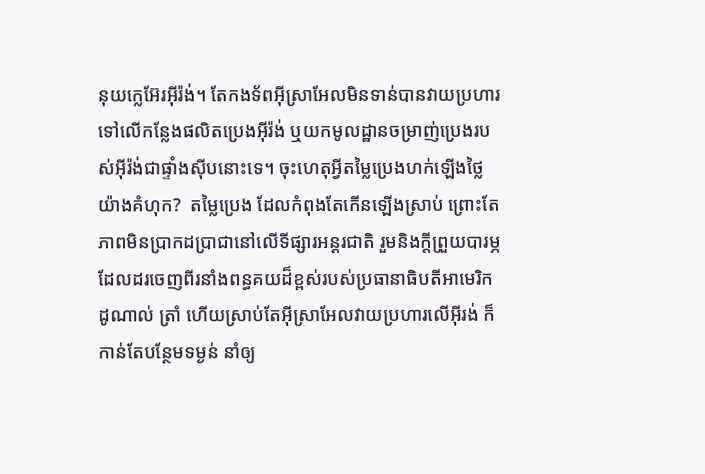នុយក្លេអ៊ែរអ៊ីរ៉ង់។ តែកងទ័ពអ៊ីស្រាអែលមិនទាន់បានវាយប្រហារទៅលើកន្លែងផលិតប្រេងអ៊ីរ៉ង់ ឬយកមូលដ្ឋានចម្រាញ់ប្រេងរបស់អ៊ីរ៉ង់ជាផ្ទាំងស៊ីបនោះទេ។ ចុះហេតុអ្វីតម្លៃប្រេងហក់ឡើងថ្លៃយ៉ាងគំហុក?  តម្លៃប្រេង ដែលកំពុងតែកើនឡើងស្រាប់ ព្រោះតែភាពមិនប្រាកដប្រាជានៅលើទីផ្សារអន្តរជាតិ រួមនិងក្តីព្រួយបារម្ភដែលដរចេញពីរនាំងពន្ធគយដ៏ខ្ពស់របស់ប្រធានាធិបតីអាមេរិក ដូណាល់ ត្រាំ ហើយស្រាប់តែអ៊ីស្រាអែលវាយប្រហារលើអ៊ីរង់ ក៏កាន់តែបន្ថែមទម្ងន់ នាំឲ្យ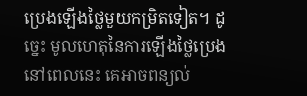ប្រេងឡើងថ្លៃមួយកម្រិតទៀត។ ដូច្នេះ មូលហេតុនៃការឡើងថ្លៃប្រេង នៅពេលនេះ គេអាចពន្យល់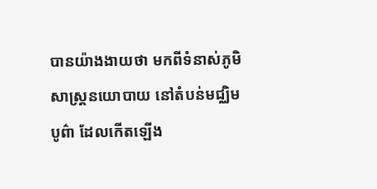បានយ៉ាងងាយថា មកពីទំនាស់ភូមិសាស្ត្រនយោបាយ នៅតំបន់មជ្ឈិមបូព៌ា ដែលកើតឡើង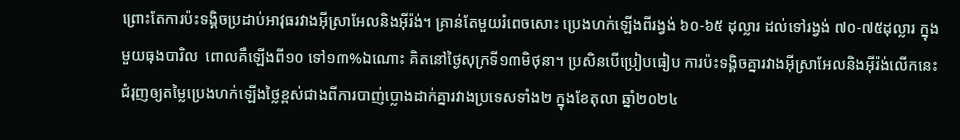ព្រោះតែការប៉ះទង្គិចប្រដាប់អាវុធរវាងអ៊ីស្រាអែលនិងអ៊ីរ៉ង់។ គ្រាន់តែមួយរំពេចសោះ ប្រេងហក់ឡើងពីរង្វង់ ៦០-៦៥ ដុល្លារ ដល់ទៅរង្វង់ ៧០-៧៥ដុល្លារ ក្នុងមួយធុងបារិល  ពោលគឺឡើងពី១០ ទៅ១៣%ឯណោះ គិតនៅថ្ងៃសុក្រទី១៣មិថុនា។ ប្រសិនបើប្រៀបធៀប ការប៉ះទង្គិចគ្នារវាងអ៊ីស្រាអែលនិងអ៊ីរ៉ង់លើកនេះ  ជំរុញឲ្យតម្លៃប្រេងហក់ឡើងថ្លៃខ្ពស់ជាងពីការបាញ់ប្លោងដាក់គ្នារវាងប្រទេសទាំង២ ក្នុងខែតុលា ឆ្នាំ២០២៤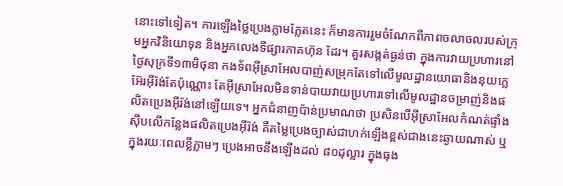នោះទៅទៀត។ ការឡើងថ្លៃប្រេងភ្លាមភ្លែតនេះ ក៏មានការរួមចំណែកពីភាពចលាចលរបស់ក្រុមអ្នកវិនិយោទុន និងអ្នកលេងទីផ្សារភាគហ៊ុន ដែរ។ គួរសង្កត់ធ្ងន់ថា ក្នុងការវាយប្រហារនៅថ្ងៃសុក្រទី១៣មិថុនា កងទ័ពអ៊ីស្រាអែលបាញ់សម្រុកតែទៅលើមូលដ្ឋានយោធានិងនុយក្លេអ៊ែរអ៊ីរ៉ង់តែប៉ុណ្ណោះ តែអ៊ីស្រាអែលមិនទាន់បាយវាយប្រហារទៅលើមូលដ្ឋានចម្រាញ់និងផលិតប្រេងអ៊ីរ៉ង់នៅឡើយទេ។ អ្នកជំនាញប៉ាន់ប្រមាណថា ប្រសិនបើអ៊ីស្រាអែលកំណត់ផ្ទាំងស៊ីបលើកន្លែងផលិតប្រេងអ៊ីរ៉ង់ គឺតម្លៃប្រេងច្បាស់ជាហក់ឡើងខ្ពស់ជាងនេះឆ្ងាយណាស់ ឬ ក្នុងរយៈពេលខ្លីភ្លាមៗ ប្រេងអាចនឹងឡើងដល់ ៨០ដុល្លារ ក្នុងធុង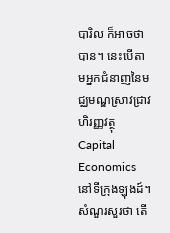បារិល ក៏អាចថាបាន។ នេះបើតាមអ្នកជំនាញនៃមជ្ឈមណ្ឌស្រាវជ្រាវហិរញ្ញវត្ថុ Capital Economics នៅទីក្រុងឡុងដ៍។ សំណួរសួរថា តើ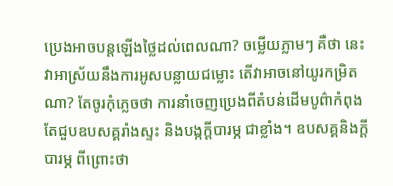ប្រេងអាចបន្តឡើងថ្លៃដល់ពេលណា? ចម្លើយភ្លាមៗ គឺថា នេះវាអាស្រ័យនឹងការអូសបន្លាយជម្លោះ តើវាអាចនៅយូរកម្រិតណា? តែចូរកុំភ្លេចថា ការនាំចេញប្រេងពីតំបន់ដើមបូព៌ាកំពុងតែជួបឧបសគ្គរាំងស្ទះ និងបង្កក្តីបារម្ភ ជាខ្លាំង។ ឧបសគ្គនិងក្តីបារម្ភ ពីព្រោះថា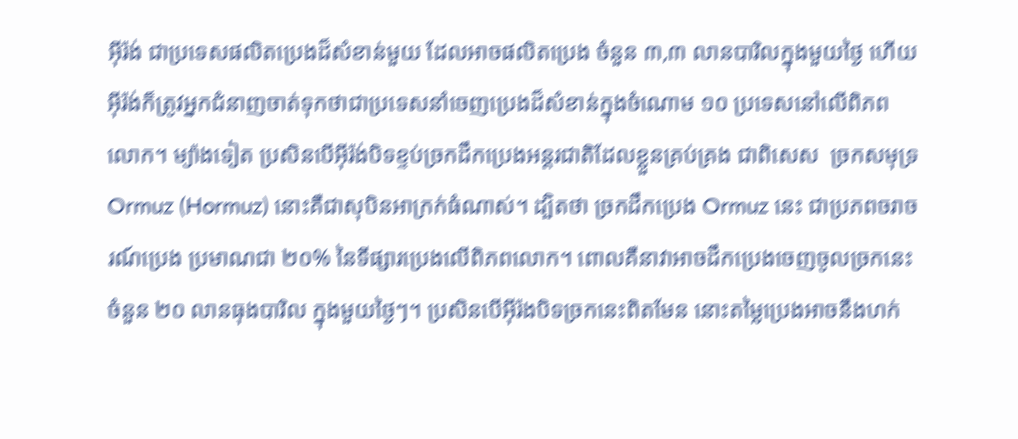អ៊ីរ៉ង់ ជាប្រទេសផលិតប្រេងដ៏សំខាន់មួយ ដែលអាចផលិតប្រេង ចំនួន ៣,៣ លានបារិលក្នុងមួយថ្ងៃ ហើយអ៊ីរ៉ង់ក៏ត្រូវអ្នកជំនាញចាត់ទុកថាជាប្រទេសនាំចេញប្រេងដ៏សំខាន់ក្នុងចំណោម ១០ ប្រទេសនៅលើពិភពលោក។ ម្យ៉ាងទៀត ប្រសិនបើអ៊ីរ៉ង់បិទខ្ទប់ច្រកដឹកប្រេងអន្តរជាតិដែលខ្លួនគ្រប់គ្រង ជាពិសេស  ច្រកសមុទ្រ  Ormuz (Hormuz) នោះគឺជាសុបិនអាក្រក់ធំណាស់។ ដ្បិតថា ច្រកដឹកប្រេង Ormuz នេះ ជាប្រភពចរាចរណ៍ប្រេង ប្រមាណជា ២០% នៃទីផ្សារប្រេងលើពិភពលោក។ ពោលគឺនាវាអាចដឹកប្រេងចេញចូលច្រកនេះ ចំនួន ២០ លានធុងបារិល ក្នុងមួយថ្ងៃៗ។ ប្រសិនបើអ៊ីរ៉ងបិទច្រកនេះពិតមែន នោះតម្លៃប្រេងអាចនឹងហក់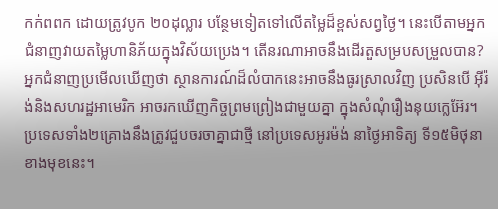កក់ពពក ដោយត្រូវបូក ២០ដុល្លារ បន្ថែមទៀតទៅលើតម្លៃដ៏ខ្ពស់សព្វថ្ងៃ។ នេះបើតាមអ្នកជំនាញវាយតម្លៃហានិភ័យក្នុងវិស័យប្រេង។ តើនរណាអាចនឹងដើរតួសម្របសម្រួលបាន? អ្នកជំនាញប្រមើលឃើញថា ស្ថានការណ៍ដ៏លំបាកនេះអាចនឹងធូរស្រាលវិញ ប្រសិនបើ អ៊ីរ៉ង់និងសហរដ្ឋអាមេរិក អាចរកឃើញកិច្ចព្រមព្រៀងជាមួយគ្នា ក្នុងសំណុំរឿងនុយក្លេអ៊ែរ។ ប្រទេសទាំង២គ្រោងនឹងត្រូវជួបចរចាគ្នាជាថ្មី នៅប្រទេសអូរម៉ង់ នាថ្ងៃអាទិត្យ ទី១៥មិថុនា ខាងមុខនេះ។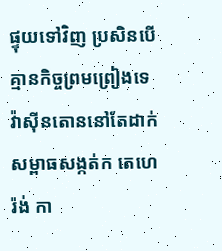ផ្ទុយទៅវិញ ប្រសិនបើគ្មានកិច្ចព្រមព្រៀងទេ វ៉ាស៊ីនតោននៅតែដាក់សម្ពាធសង្កត់ក តេហេរ៉ង់ កា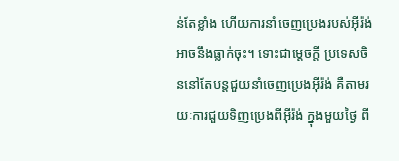ន់តែខ្លាំង ហើយការនាំចេញប្រេងរបស់អ៊ីរ៉ង់អាចនឹងធ្លាក់ចុះ។ ទោះជាម្តេចក្តី ប្រទេសចិននៅតែបន្តជួយនាំចេញប្រេងអ៊ីរ៉ង់ គឺតាមរយៈការជួយទិញប្រេងពីអ៊ីរ៉ង់ ក្នុងមួយថ្ងៃ ពី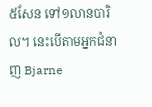៥សែន ទៅ១លានបារិល។ នេះបើតាមអ្នកជំនាញ Bjarne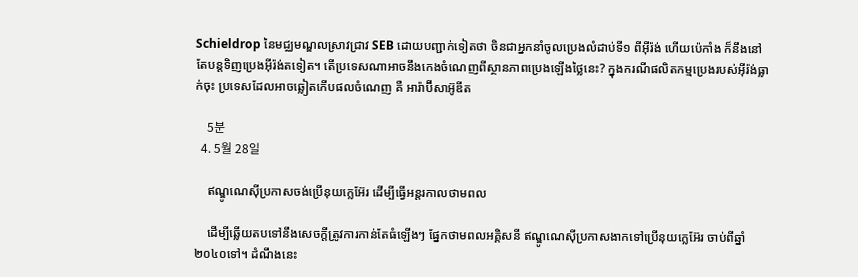Schieldrop នៃមជ្ឈមណ្ឌលស្រាវជ្រាវ SEB ដោយបញ្ជាក់ទៀតថា ចិនជាអ្នកនាំចូលប្រេងលំដាប់ទី១ ពីអ៊ីរ៉ង់ ហើយប៉េកាំង ក៏នឹងនៅតែបន្តទិញប្រេងអ៊ីរ៉ង់តទៀត។ តើប្រទេសណាអាចនឹងកេងចំណេញពីស្ថានភាពប្រេងឡើងថ្លៃនេះ? ក្នុងករណីផលិតកម្មប្រេងរបស់អ៊ីរ៉ង់ធ្លាក់ចុះ ប្រទេសដែលអាចឆ្លៀតកើបផលចំណេញ គឺ អារ៉ាប៊ីសាអ៊ូឌីត

    5분
  4. 5월 28일

    ឥណ្ឌូណេស៊ីប្រកាសចង់ប្រើនុយក្លេអ៊ែរ ដើម្បីធ្វើអន្តរកាលថាមពល

    ដើម្បីឆ្លើយតបទៅនឹងសេចក្តីត្រូវការកាន់តែធំឡើងៗ ផ្នែកថាមពលអគ្គិសនី ឥណ្ឌូណេស៊ីប្រកាសងាកទៅប្រើនុយក្លេអ៊ែរ ចាប់ពីឆ្នាំ២០៤០ទៅ។ ដំណឹងនេះ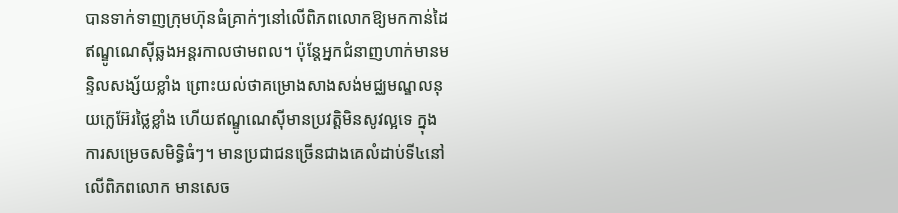បានទាក់ទាញក្រុមហ៊ុនធំគ្រាក់ៗនៅលើពិភពលោកឱ្យមកកាន់ដៃឥណ្ឌូណេស៊ីឆ្លងអន្តរកាលថាមពល។ ប៉ុន្តែអ្នកជំនាញហាក់មានមន្ទិលសង្ស័យខ្លាំង ព្រោះយល់ថាគម្រោងសាងសង់មជ្ឈមណ្ឌលនុយក្លេអ៊ែរថ្លៃខ្លាំង ហើយឥណ្ឌូណេស៊ីមានប្រវត្តិមិនសូវល្អទេ ក្នុងការសម្រេចសមិទ្ធិធំៗ។ មានប្រជាជនច្រើនជាងគេលំដាប់ទី៤នៅលើពិភពលោក មានសេច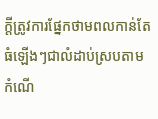ក្តីត្រូវការផ្នែកថាមពលកាន់តែធំឡើងៗជាលំដាប់ស្របតាមកំណើ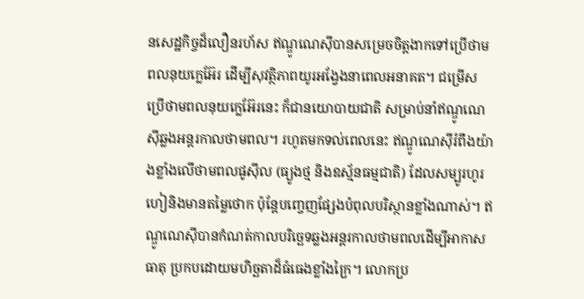នសេដ្ឋកិច្ចដ៏លឿនរហ័ស ឥណ្ឌូណេស៊ីបានសម្រេចចិត្តងាកទៅប្រើថាមពលនុយក្លេអ៊ែរ ដើម្បីសុវត្ថិភាពយូរអង្វែងនាពេលអនាគត។ ជម្រើសប្រើថាមពលនុយក្លេអ៊ែរនេះ ក៏ជានយោបាយជាតិ សម្រាប់នាំឥណ្ឌូណេស៊ីឆ្លងអន្តរកាលថាមពល។ រហូតមកទល់ពេលនេះ ឥណ្ឌូណេស៊ីរំពឹងយ៉ាងខ្លាំងលើថាមពលផូស៊ីល (ធ្យូងថ្ម និងឧស្ម័នធម្មជាតិ) ដែលសម្បូរហូរហៀនិងមានតម្លៃថោក ប៉ុន្តែបញ្ចេញផ្សែងបំពុលបរិស្ថានខ្លាំងណាស់។ ឥណ្ឌូណេស៊ីបានកំណត់កាលបរិច្ឆេទឆ្លងអន្តរកាលថាមពលដើម្បីអាកាសធាតុ ប្រកបដោយមហិច្ឆតាដ៏ធំធេងខ្លាំងក្រៃ។ លោកប្រ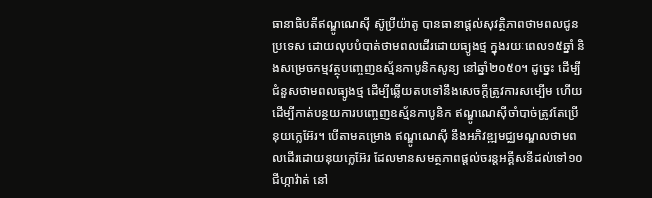ធានាធិបតីឥណ្ឌូណេស៊ី ស៊ូប្រីយ៉ាតូ បានធានាផ្តល់សុវត្ថិភាពថាមពលជូនប្រទេស ដោយលុបបំបាត់ថាមពលដើរដោយធ្យូងថ្ម ក្នុងរយៈពេល១៥ឆ្នាំ និងសម្រេចកម្មវត្ថុបញ្ចេញឧស្ម័នកាបូនិកសូន្យ នៅឆ្នាំ២០៥០។ ដូច្នេះ ដើម្បីជំនួសថាមពលធ្យូងថ្ម ដើម្បីឆ្លើយតបទៅនឹងសេចក្តីត្រូវការសម្បើម ហើយដើម្បីកាត់បន្ថយការបញ្ចេញឧស្ម័នកាបូនិក ឥណ្ឌូណេស៊ីចាំបាច់ត្រូវតែប្រើនុយក្លេអ៊ែរ។ បើតាមគម្រោង ឥណ្ឌូណេស៊ី នឹងអភិវឌ្ឍមជ្ឈមណ្ឌលថាមពលដើរដោយនុយក្លេអ៊ែរ ដែលមានសមត្ថភាពផ្តល់ចរន្តអគ្គីសនីដល់ទៅ១០ជីហ្កាវ៉ាត់ នៅ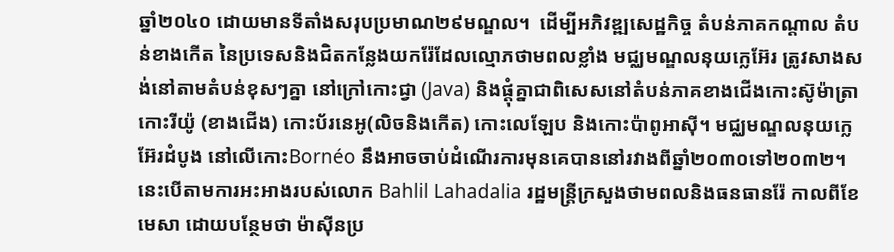ឆ្នាំ២០៤០ ដោយមានទីតាំងសរុបប្រមាណ២៩មណ្ឌល។  ដើម្បីអភិវឌ្ឍសេដ្ឋកិច្ច តំបន់ភាគកណ្តាល តំបន់ខាងកើត នៃប្រទេសនិងជិតកន្លែងយករ៉ែដែលល្មោភថាមពលខ្លាំង មជ្ឈមណ្ឌលនុយក្លេអ៊ែរ ត្រូវសាងសង់នៅតាមតំបន់ខុសៗគ្នា នៅក្រៅកោះជ្វា (Java) និងផ្តុំគ្នាជាពិសេសនៅតំបន់ភាគខាងជើងកោះស៊ូម៉ាត្រា កោះរីយ៉ូ (ខាងជើង) កោះប័រនេអូ(លិចនិងកើត) កោះលេឡែប និងកោះប៉ាពូអាស៊ី។ មជ្ឈមណ្ឌលនុយក្លេអ៊ែរដំបូង នៅលើកោះBornéo នឹងអាចចាប់ដំណើរការមុនគេបាននៅរវាងពីឆ្នាំ២០៣០ទៅ២០៣២។ នេះបើតាមការអះអាងរបស់លោក Bahlil Lahadalia រដ្ឋមន្ត្រីក្រសួងថាមពលនិងធនធានរ៉ែ កាលពីខែមេសា ដោយបន្ថែមថា ម៉ាស៊ីនប្រ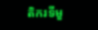តិករទីមួ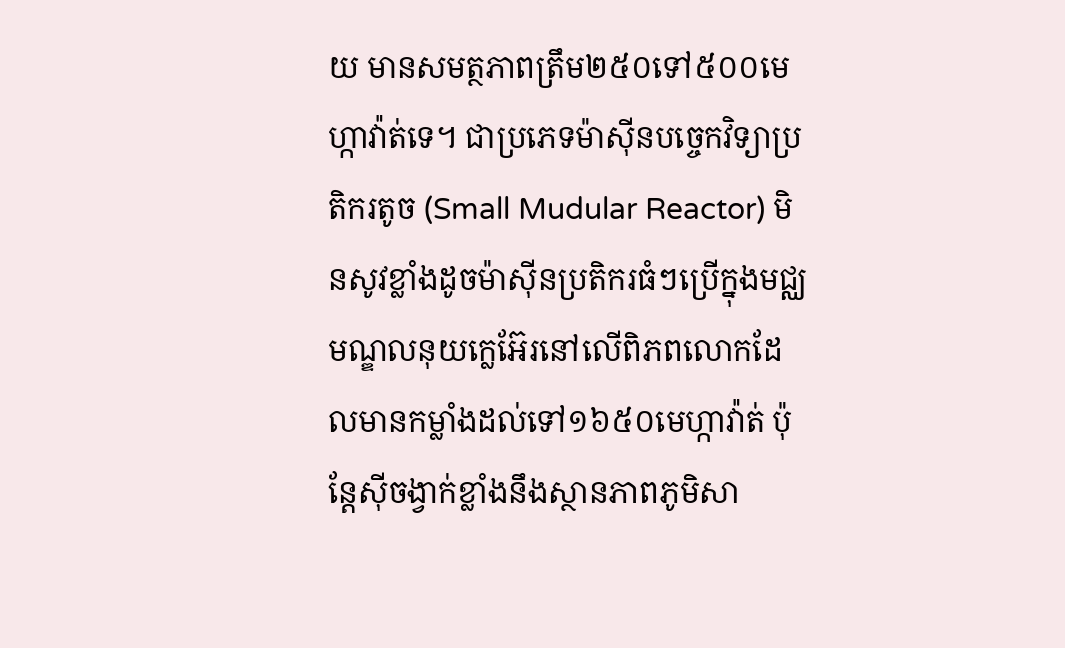យ មានសមត្ថភាពត្រឹម២៥០ទៅ៥០០មេហ្កាវ៉ាត់ទេ។ ជាប្រភេទម៉ាស៊ីនបច្ចេកវិទ្យាប្រតិករតូច (Small Mudular Reactor) មិនសូវខ្លាំងដូចម៉ាស៊ីនប្រតិករធំៗប្រើក្នុងមជ្ឈមណ្ឌលនុយក្លេអ៊ែរនៅលើពិភពលោកដែលមានកម្លាំងដល់ទៅ១៦៥០មេហ្កាវ៉ាត់ ប៉ុន្តែស៊ីចង្វាក់ខ្លាំងនឹងស្ថានភាពភូមិសា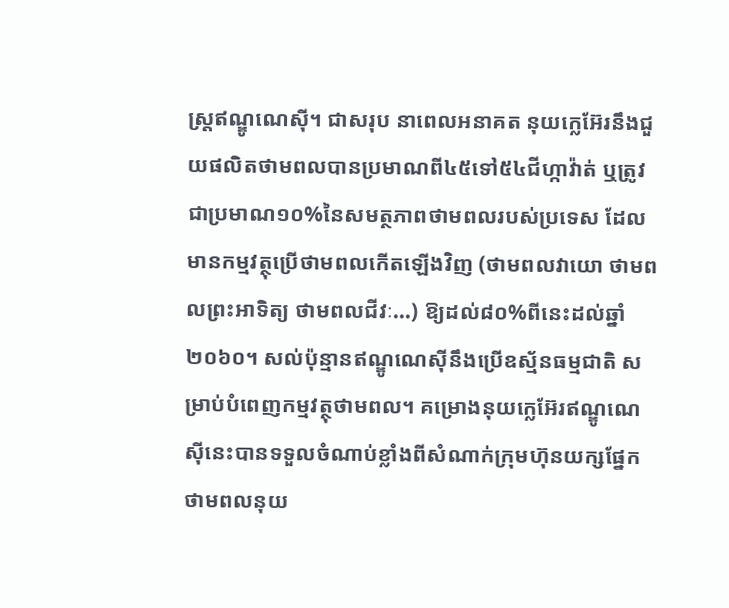ស្ត្រឥណ្ឌូណេស៊ី។ ជាសរុប នាពេលអនាគត នុយក្លេអ៊ែរនឹងជួយផលិតថាមពលបានប្រមាណពី៤៥ទៅ៥៤ជីហ្កាវ៉ាត់ ឬត្រូវជាប្រមាណ១០%នៃសមត្ថភាពថាមពលរបស់ប្រទេស ដែលមានកម្មវត្ថុប្រើថាមពលកើតឡើងវិញ (ថាមពលវាយោ ថាមពលព្រះអាទិត្យ ថាមពលជីវៈ...) ឱ្យដល់៨០%ពីនេះដល់ឆ្នាំ២០៦០។ សល់ប៉ុន្មានឥណ្ឌូណេស៊ីនឹងប្រើឧស្ម័នធម្មជាតិ សម្រាប់បំពេញកម្មវត្ថុថាមពល។ គម្រោងនុយក្លេអ៊ែរឥណ្ឌូណេស៊ីនេះបានទទួលចំណាប់ខ្លាំងពីសំណាក់ក្រុមហ៊ុនយក្សផ្នែកថាមពលនុយ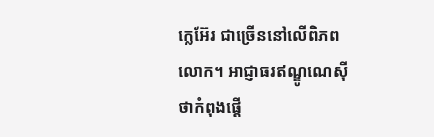ក្លេអ៊ែរ ជាច្រើននៅលើពិភពលោក។ អាជ្ញាធរឥណ្ឌូណេស៊ីថាកំពុងផ្តើ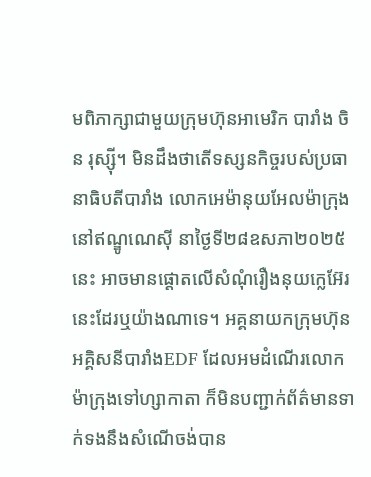មពិភាក្សាជាមួយក្រុមហ៊ុនអាមេរិក បារាំង ចិន រុស្ស៊ី។ មិនដឹងថាតើទស្សនកិច្ចរបស់ប្រធានាធិបតីបារាំង លោកអេម៉ានុយអែលម៉ាក្រុង នៅឥណ្ឌូណេស៊ី នាថ្ងៃទី២៨ឧសភា២០២៥នេះ អាចមានផ្តោតលើសំណុំរឿងនុយក្លេអ៊ែរនេះដែរឬយ៉ាងណាទេ។ អគ្គនាយកក្រុមហ៊ុនអគ្គិសនីបារាំងEDF ដែលអមដំណើរលោកម៉ាក្រុងទៅហ្សាកាតា ក៏មិនបញ្ជាក់ព័ត៌មានទាក់ទងនឹងសំណើចង់បាន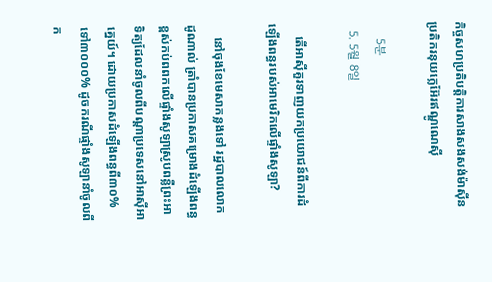កិច្ចសហប្រតិបត្តិការសាងសងសង់ម៉ាស៊ីនប្រតិករនុយក្លេអ៊ែរឥណ្ឌូណេស៊ី

    5분
  5. 5월 8일

    តើអាស៊ីគួរទាញយកប្រយោជន៍ពីការដំឡើងពន្ធរបស់អាមេរិកលើផ្ទាំងសូឡា?

    នៅចុងខែមេសាកន្លងទៅ រដ្ឋបាលលោកដូណាល់ ត្រាំបានប្រកាសគម្រោងដំឡើងពន្ធខ្ពស់កប់ពពកលើផ្ទាំងសូឡាស្រូបពន្លឺព្រះអាទិត្យដែលនាំចូលពីបណ្តាប្រទេសនៅអាស៊ីអាគ្នេយ៍។ ដោយប្រកាសដំឡើងពន្ធពី៣០% ទៅ៣០០០% ដូចករណីផ្ទាំងសូឡានាំចូលពីក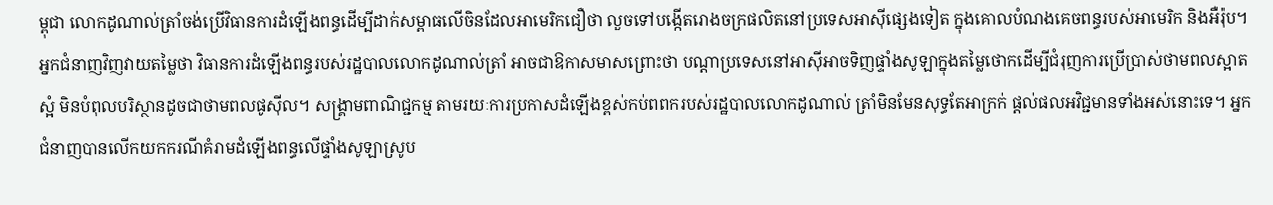ម្ពុជា លោកដូណាល់ត្រាំចង់ប្រើវិធានការដំឡើងពន្ធដើម្បីដាក់សម្ពាធលើចិនដែលអាមេរិកជឿថា លួចទៅបង្កើតរោងចក្រផលិតនៅប្រទេសអាស៊ីផ្សេងទៀត ក្នុងគោលបំណងគេចពន្ធរបស់អាមេរិក និងអឺរ៉ុប។ អ្នកជំនាញវិញវាយតម្លៃថា វិធានការដំឡើងពន្ធរបស់រដ្ឋបាលលោកដូណាល់ត្រាំ អាចជាឱកាសមាសព្រោះថា បណ្តាប្រទេសនៅអាស៊ីអាចទិញផ្ទាំងសូឡាក្នុងតម្លៃថោកដើម្បីជំរុញការប្រើប្រាស់ថាមពលស្អាតស្អំ មិនបំពុលបរិស្ថានដូចជាថាមពលផូស៊ីល។ សង្រ្គាមពាណិជ្ជកម្ម តាមរយៈការប្រកាសដំឡើងខ្ពស់កប់ពពករបស់រដ្ឋបាលលោកដូណាល់ ត្រាំមិនមែនសុទ្ធតែអាក្រក់ ផ្តល់ផលអវិជ្ជមានទាំងអស់នោះទេ។ អ្នកជំនាញបានលើកយកករណីគំរាមដំឡើងពន្ធលើផ្ទាំងសូឡាស្រូប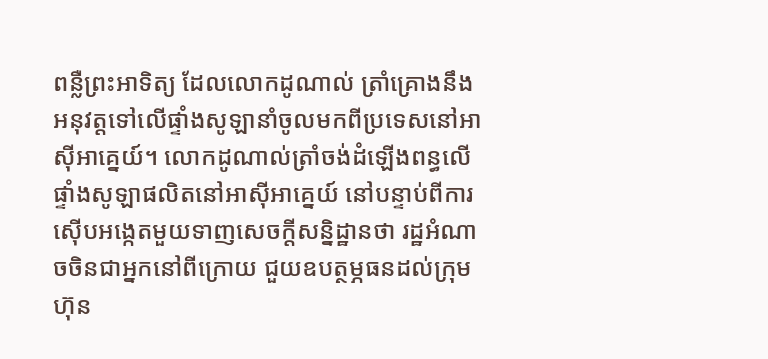ពន្លឺព្រះអាទិត្យ ដែលលោកដូណាល់ ត្រាំគ្រោងនឹងអនុវត្តទៅលើផ្ទាំងសូឡានាំចូលមកពីប្រទេសនៅអាស៊ីអាគ្នេយ៍។ លោកដូណាល់ត្រាំចង់ដំឡើងពន្ធលើផ្ទាំងសូឡាផលិតនៅអាស៊ីអាគ្នេយ៍ នៅបន្ទាប់ពីការស៊ើបអង្កេតមួយទាញសេចក្តីសន្និដ្ឋានថា រដ្ឋអំណាចចិនជាអ្នកនៅពីក្រោយ ជួយឧបត្ថម្ភធនដល់ក្រុមហ៊ុន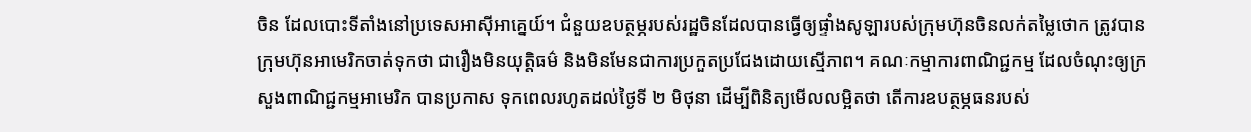ចិន ដែលបោះទីតាំងនៅប្រទេសអាស៊ីអាគ្នេយ៍។ ជំនួយឧបត្ថម្ភរបស់រដ្ឋចិនដែលបានធ្វើឲ្យផ្ទាំងសូឡារបស់ក្រុមហ៊ុនចិនលក់តម្លៃថោក ត្រូវបានក្រុមហ៊ុនអាមេរិកចាត់ទុកថា ជារឿងមិនយុត្តិធម៌ និងមិនមែនជាការប្រកួតប្រជែងដោយស្មើភាព។ គណៈកម្មាការពាណិជ្ជកម្ម ដែលចំណុះឲ្យក្រសួងពាណិជ្ជកម្មអាមេរិក បានប្រកាស ទុកពេលរហូតដល់ថ្ងៃទី ២ មិថុនា ដើម្បីពិនិត្យមើលលម្អិតថា តើការឧបត្ថម្ភធនរបស់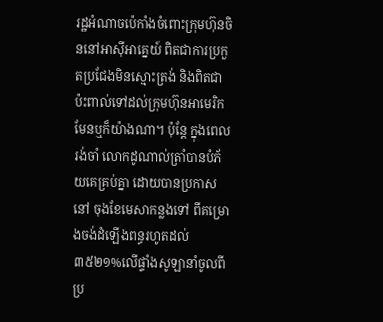រដ្ឋអំណាចប៉េកាំងចំពោះក្រុមហ៊ុនចិននៅអាស៊ីអាគ្នេយ៍ ពិតជាការប្រកួតប្រជែងមិនស្មោះត្រង់ និងពិតជាប៉ះពាល់ទៅដល់ក្រុមហ៊ុនអាមេរិក មែនឬក៏យ៉ាងណា។ ប៉ុន្តែ ក្នុងពេលរង់ចាំ លោកដូណាល់ត្រាំបានបំភ័យគេគ្រប់គ្នា ដោយបានប្រកាសនៅ ចុងខែមេសាកន្លងទៅ ពីគម្រោងចង់ដំឡើងពន្ធរហូតដល់៣៥២១%លើផ្ទាំងសូឡានាំចូលពីប្រ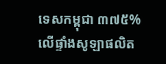ទេសកម្ពុជា ៣៧៥%លើផ្ទាំងសូឡាផលិត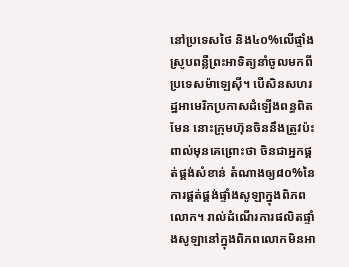នៅប្រទេសថៃ និង៤០%លើផ្ទាំងស្រូបពន្លឺព្រះអាទិត្យនាំចូលមកពីប្រទេសម៉ាឡេស៊ី។ បើសិនសហរដ្ឋអាមេរិកប្រកាសដំឡើងពន្ធពិតមែន នោះក្រុមហ៊ុនចិននឹងត្រូវប៉ះពាល់មុនគេព្រោះថា ចិនជាអ្នកផ្គត់ផ្គង់សំខាន់ តំណាងឲ្យ៨០%នៃការផ្គត់ផ្គង់ផ្ទាំងសូឡាក្នុងពិភពលោក។ រាល់ដំណើរការផលិតផ្ទាំងសូឡានៅក្នុងពិភពលោកមិនអា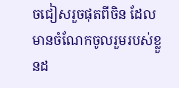ចជៀសរួចផុតពីចិន ដែលមានចំណែកចូលរួមរបស់ខ្លួនដ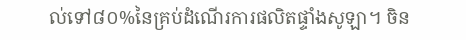ល់ទៅ៨០%នៃគ្រប់ដំណើរការផលិតផ្ទាំងសូឡា។ ចិន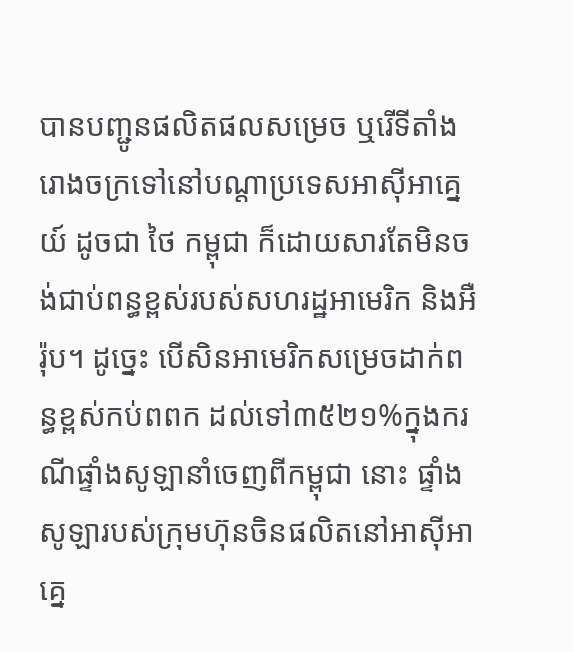បានបញ្ជូនផលិតផលសម្រេច ឬរើទីតាំងរោងចក្រទៅនៅបណ្តាប្រទេសអាស៊ីអាគ្នេយ៍ ដូចជា ថៃ កម្ពុជា ក៏ដោយសារតែមិនចង់ជាប់ពន្ធខ្ពស់របស់សហរដ្ឋអាមេរិក និងអឺរ៉ុប។ ដូច្នេះ បើសិនអាមេរិកសម្រេចដាក់ពន្ធខ្ពស់កប់ពពក ដល់ទៅ៣៥២១%ក្នុងករណីផ្ទាំងសូឡានាំចេញពីកម្ពុជា នោះ ផ្ទាំងសូឡារបស់ក្រុមហ៊ុនចិនផលិតនៅអាស៊ីអាគ្នេ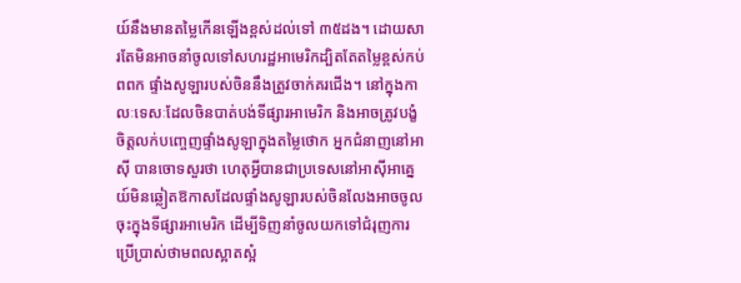យ៍នឹងមានតម្លៃកើនឡើងខ្ពស់ដល់ទៅ ៣៥ដង។ ដោយសារតែមិនអាចនាំចូលទៅសហរដ្ឋអាមេរិកដ្បិតតែតម្លៃខ្ពស់កប់ពពក ផ្ទាំងសូឡារបស់ចិននឹងត្រូវចាក់គរជើង។ នៅក្នុងកាលៈទេសៈដែលចិនបាត់បង់ទីផ្សារអាមេរិក និងអាចត្រូវបង្ខំចិត្តលក់បញ្ចេញផ្ទាំងសូឡាក្នុងតម្លៃថោក អ្នកជំនាញនៅអាស៊ី បានចោទសួរថា ហេតុអ្វីបានជាប្រទេសនៅអាស៊ីអាគ្នេយ៍មិនឆ្លៀតឱកាសដែលផ្ទាំងសូឡារបស់ចិនលែងអាចចូលចុះក្នុងទីផ្សារអាមេរិក ដើម្បីទិញនាំចូលយកទៅជំរុញការប្រើប្រាស់ថាមពលស្អាតស្អំ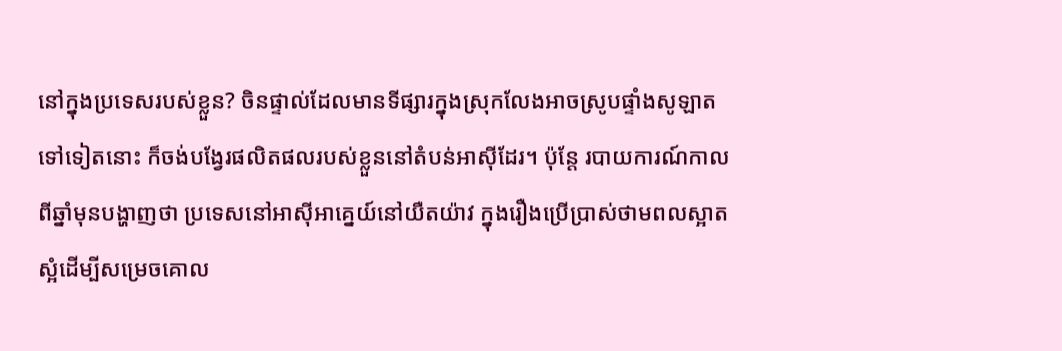នៅក្នុងប្រទេសរបស់ខ្លួន? ចិនផ្ទាល់ដែលមានទីផ្សារក្នុងស្រុកលែងអាចស្រូបផ្ទាំងសូឡាតទៅទៀតនោះ ក៏ចង់បង្វែរផលិតផលរបស់ខ្លួននៅតំបន់អាស៊ីដែរ។ ប៉ុន្តែ របាយការណ៍កាលពីឆ្នាំមុនបង្ហាញថា ប្រទេសនៅអាស៊ីអាគ្នេយ៍នៅយឺតយ៉ាវ ក្នុងរឿងប្រើប្រាស់ថាមពលស្អាតស្អំដើម្បីសម្រេចគោល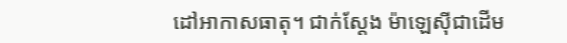ដៅអាកាសធាតុ។ ជាក់ស្តែង ម៉ាឡេស៊ីជាដើម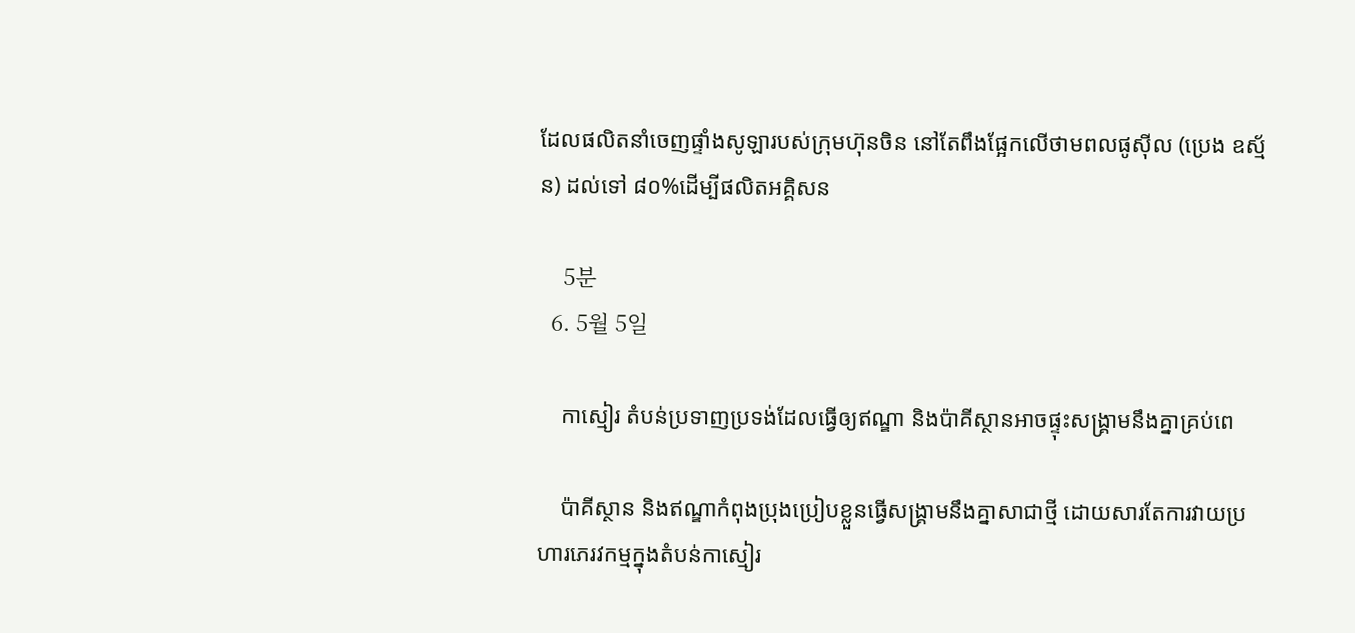ដែលផលិតនាំចេញផ្ទាំងសូឡារបស់ក្រុមហ៊ុនចិន នៅតែពឹងផ្អែកលើថាមពលផូស៊ីល (ប្រេង ឧស្ម័ន) ដល់ទៅ ៨០%ដើម្បីផលិតអគ្គិសន

    5분
  6. 5월 5일

    កាស្មៀរ តំបន់ប្រទាញប្រទង់ដែលធ្វើឲ្យឥណ្ឌា និងប៉ាគីស្ថានអាចផ្ទុះសង្រ្គាមនឹងគ្នាគ្រប់ពេ

    ប៉ាគីស្ថាន និងឥណ្ឌាកំពុងប្រុងប្រៀបខ្លួនធ្វើសង្រ្គាមនឹងគ្នាសាជាថ្មី ដោយសារតែការវាយប្រហារភេរវកម្មក្នុងតំបន់កាស្មៀរ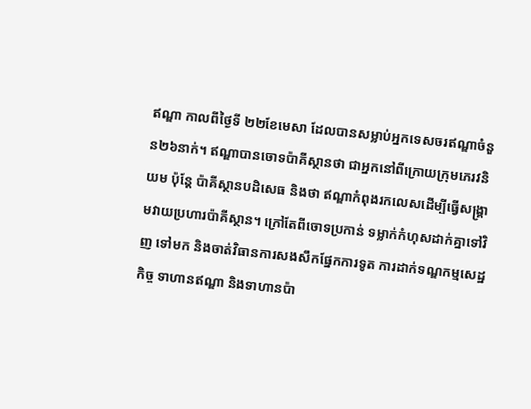ឥណ្ឌា កាលពីថ្ងៃទី ២២ខែមេសា ដែលបានសម្លាប់អ្នកទេសចរឥណ្ឌាចំនួន២៦នាក់។ ឥណ្ឌាបានចោទប៉ាគីស្ថានថា ជាអ្នកនៅពីក្រោយក្រុមភេរវនិយម ប៉ុន្តែ ប៉ាគីស្ថានបដិសេធ និងថា ឥណ្ឌាកំពុងរកលេសដើម្បីធ្វើសង្រ្គាមវាយប្រហារប៉ាគីស្ថាន។ ក្រៅតែពីចោទប្រកាន់ ទម្លាក់កំហុសដាក់គ្នាទៅវិញ ទៅមក និងចាត់វិធានការសងសឹកផ្នែកការទូត ការដាក់ទណ្ឌកម្មសេដ្ឋកិច្ច ទាហានឥណ្ឌា និងទាហានប៉ា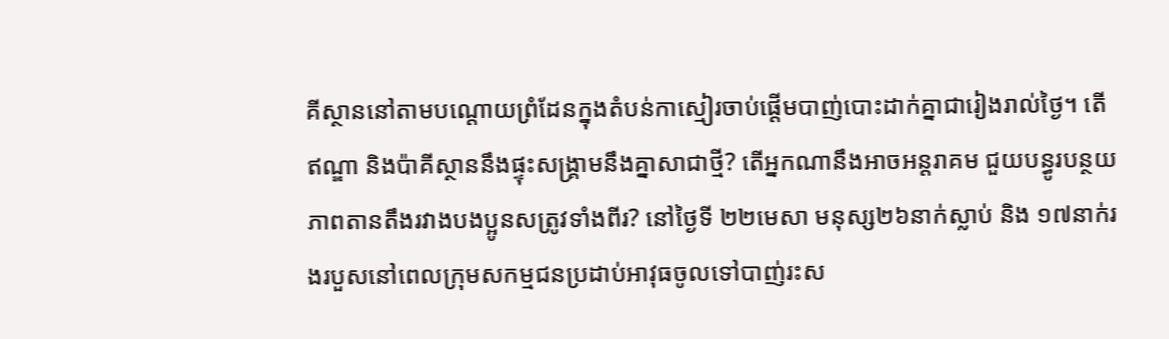គីស្ថាននៅតាមបណ្តោយព្រំដែនក្នុងតំបន់កាស្មៀរចាប់ផ្តើមបាញ់បោះដាក់គ្នាជារៀងរាល់ថ្ងៃ។ តើឥណ្ឌា និងប៉ាគីស្ថាននឹងផ្ទុះសង្រ្គាមនឹងគ្នាសាជាថ្មី? តើអ្នកណានឹងអាចអន្តរាគម ជួយបន្ធូរបន្ថយភាពតានតឹងរវាងបងប្អូនសត្រូវទាំងពីរ? នៅថ្ងៃទី ២២មេសា មនុស្ស២៦នាក់ស្លាប់ និង ១៧នាក់រងរបួសនៅពេលក្រុមសកម្មជនប្រដាប់អាវុធចូលទៅបាញ់រះស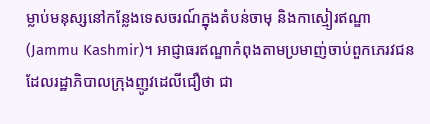ម្លាប់មនុស្សនៅកន្លែងទេសចរណ៍ក្នុងតំបន់ចាមុ និងកាស្មៀរឥណ្ឌា(Jammu Kashmir)។ អាជ្ញាធរឥណ្ឌាកំពុងតាមប្រមាញ់ចាប់ពួកភេរវជនដែលរដ្ឋាភិបាលក្រុងញូវដេលីជឿថា ជា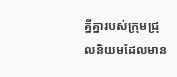គ្នីគ្នារបស់ក្រុមជ្រុលនិយមដែលមាន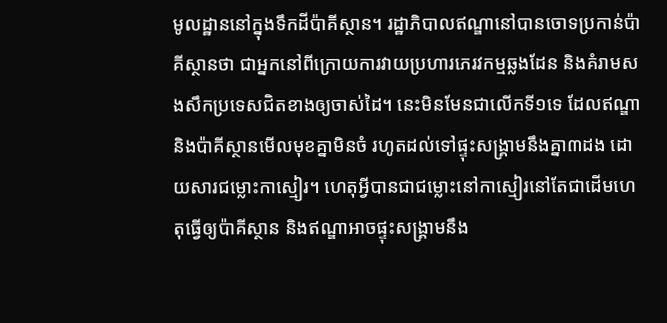មូលដ្ឋាននៅក្នុងទឹកដីប៉ាគីស្ថាន។ រដ្ឋាភិបាលឥណ្ឌានៅបានចោទប្រកាន់ប៉ាគីស្ថានថា ជាអ្នកនៅពីក្រោយការវាយប្រហារភេរវកម្មឆ្លងដែន និងគំរាមសងសឹកប្រទេសជិតខាងឲ្យចាស់ដៃ។ នេះមិនមែនជាលើកទី១ទេ ដែលឥណ្ឌា និងប៉ាគីស្ថានមើលមុខគ្នាមិនចំ រហូតដល់ទៅផ្ទុះសង្រ្គាមនឹងគ្នា៣ដង ដោយសារជម្លោះកាស្មៀរ។ ហេតុអ្វីបានជាជម្លោះនៅកាស្មៀរនៅតែជាដើមហេតុធ្វើឲ្យប៉ាគីស្ថាន និងឥណ្ឌាអាចផ្ទុះសង្រ្គាមនឹង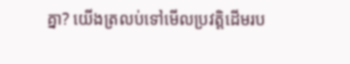គ្នា? យើងត្រលប់ទៅមើលប្រវត្តិដើមរប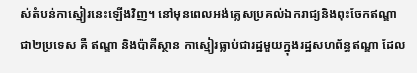ស់តំបន់កាស្មៀរនេះឡើងវិញ។ នៅមុនពេលអង់គ្លេសប្រគល់ឯករាជ្យនិងពុះចែកឥណ្ឌា ជា២ប្រទេស គឺ ឥណ្ឌា និងប៉ាគីស្ថាន កាស្មៀរធ្លាប់ជារដ្ឋមួយក្នុងរដ្ឋសហព័ន្ធឥណ្ឌា ដែល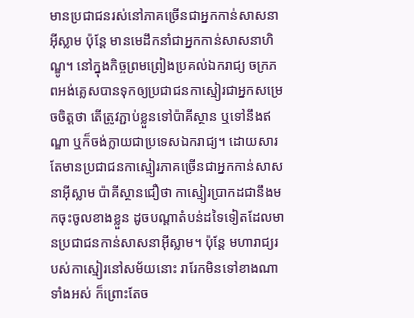មានប្រជាជនរស់នៅភាគច្រើនជាអ្នកកាន់សាសនាអ៊ីស្លាម ប៉ុន្តែ មានមេដឹកនាំជាអ្នកកាន់សាសនាហិណ្ឌូ។ នៅក្នុងកិច្ចព្រមព្រៀងប្រគល់ឯករាជ្យ ចក្រភពអង់គ្លេសបានទុកឲ្យប្រជាជនកាស្មៀរជាអ្នកសម្រេចចិត្តថា តើត្រូវភ្ជាប់ខ្លួនទៅប៉ាគីស្ថាន ឬទៅនឹងឥណ្ឌា ឬក៏ចង់ក្លាយជាប្រទេសឯករាជ្យ។ ដោយសារតែមានប្រជាជនកាស្មៀរភាគច្រើនជាអ្នកកាន់សាសនាអ៊ីស្លាម ប៉ាគីស្ថានជឿថា កាស្មៀរប្រាកដជានឹងមកចុះចូលខាងខ្លួន ដូចបណ្តាតំបន់ដទៃទៀតដែលមានប្រជាជនកាន់សាសនាអ៊ីស្លាម។ ប៉ុន្តែ មហារាជ្យរបស់កាស្មៀរនៅសម័យនោះ រារែកមិនទៅខាងណាទាំងអស់ ក៏ព្រោះតែច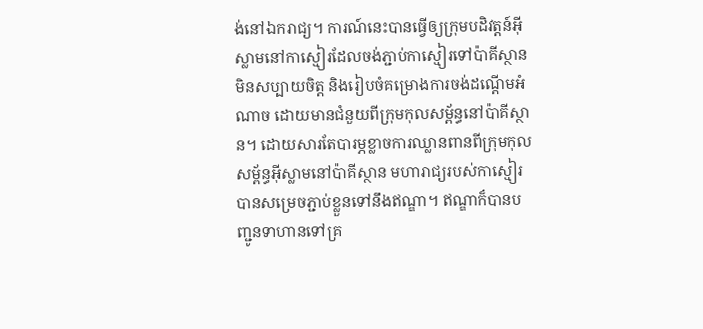ង់នៅឯករាជ្យ។ ការណ៍នេះបានធ្វើឲ្យក្រុមបដិវត្តន៍អ៊ីស្លាមនៅកាស្មៀរដែលចង់ភ្ជាប់កាស្មៀរទៅប៉ាគីស្ថានមិនសប្បាយចិត្ត និងរៀបចំគម្រោងការចង់ដណ្តើមអំណាច ដោយមានជំនួយពីក្រុមកុលសម្ព័ន្ធនៅប៉ាគីស្ថាន។ ដោយសារតែបារម្ភខ្លាចការឈ្លានពានពីក្រុមកុលសម្ព័ន្ធអ៊ីស្លាមនៅប៉ាគីស្ថាន មហារាជ្យរបស់កាស្មៀរបានសម្រេចភ្ជាប់ខ្លួនទៅនឹងឥណ្ឌា។ ឥណ្ឌាក៏បានបញ្ជូនទាហានទៅគ្រ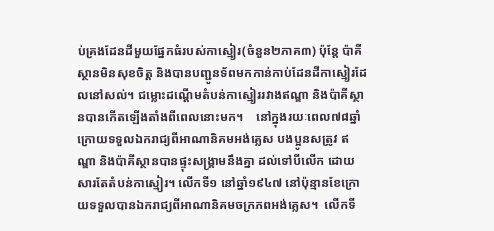ប់គ្រងដែនដីមួយផ្នែកធំរបស់កាស្មៀរ(ចំនួន២ភាគ៣) ប៉ុន្តែ ប៉ាគីស្ថានមិនសុខចិត្ត និងបានបញ្ជូនទ័ពមកកាន់កាប់ដែនដីកាស្មៀរដែលនៅសល់។ ជម្លោះដណ្តើមតំបន់កាស្មៀររវាងឥណ្ឌា និងប៉ាគីស្ថានបានកើតឡើងតាំងពីពេលនោះមក។    នៅក្នុងរយៈពេល៧៨ឆ្នាំក្រោយទទួលឯករាជ្យពីអាណានិគមអង់គ្លេស បងប្អូនសត្រូវ ឥណ្ឌា និងប៉ាគីស្ថានបានផ្ទុះសង្រ្គាមនឹងគ្នា ដល់ទៅបីលើក ដោយសារតែតំបន់កាស្មៀរ។ លើកទី១ នៅឆ្នាំ១៩៤៧ នៅប៉ុន្មានខែក្រោយទទួលបានឯករាជ្យពីអាណានិគមចក្រភពអង់គ្លេស។  លើកទី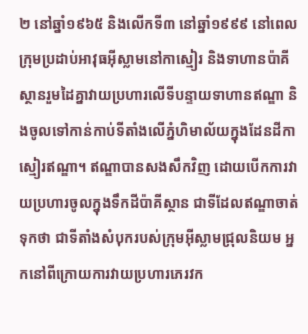២ នៅឆ្នាំ១៩៦៥ និងលើកទី៣ នៅឆ្នាំ១៩៩៩ នៅពេលក្រុមប្រដាប់អាវុធអ៊ីស្លាមនៅកាស្មៀរ និងទាហានប៉ាគីស្ថានរួមដៃគ្នាវាយប្រហារលើទីបន្ទាយទាហានឥណ្ឌា និងចូលទៅកាន់កាប់ទីតាំងលើភ្នំហិមាល័យក្នុងដែនដីកាស្មៀរឥណ្ឌា។ ឥណ្ឌាបានសងសឹកវិញ ដោយបើកការវាយប្រហារចូលក្នុងទឹកដីប៉ាគីស្ថាន ជាទីដែលឥណ្ឌាចាត់ទុកថា ជាទីតាំងសំបុករបស់ក្រុមអ៊ីស្លាមជ្រុលនិយម អ្នកនៅពីក្រោយការវាយប្រហារភេរវក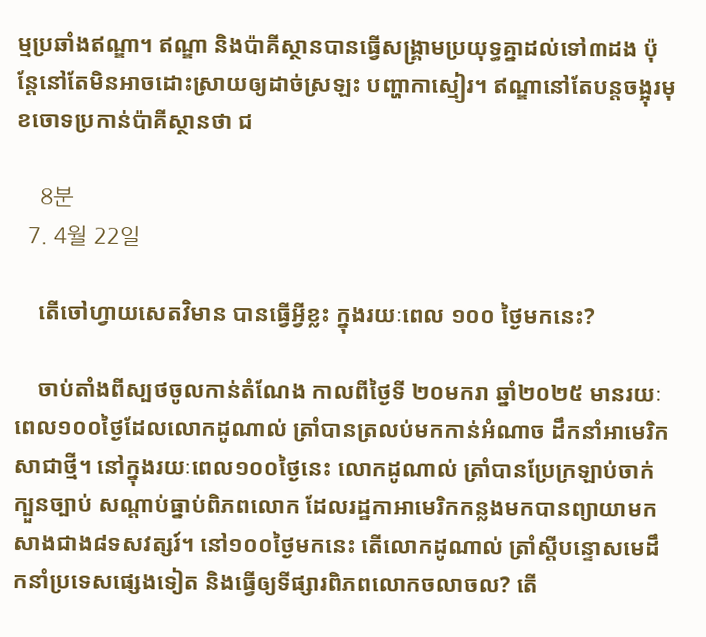ម្មប្រឆាំងឥណ្ឌា។ ឥណ្ឌា និងប៉ាគីស្ថានបានធ្វើសង្រ្គាមប្រយុទ្ធគ្នាដល់ទៅ៣ដង ប៉ុន្តែនៅតែមិនអាចដោះស្រាយឲ្យដាច់ស្រឡះ បញ្ហាកាស្មៀរ។ ឥណ្ឌានៅតែបន្តចង្អុរមុខចោទប្រកាន់ប៉ាគីស្ថានថា ជ

    8분
  7. 4월 22일

    តើចៅហ្វាយសេតវិមាន បានធ្វើអ្វីខ្លះ ក្នុងរយៈពេល ១០០ ថ្ងៃមកនេះ?

    ចាប់តាំងពីស្បថចូលកាន់តំណែង កាលពីថ្ងៃទី ២០មករា ឆ្នាំ២០២៥ មានរយៈពេល១០០ថ្ងៃដែលលោកដូណាល់ ត្រាំបានត្រលប់មកកាន់អំណាច ដឹកនាំអាមេរិកសាជាថ្មី។ នៅក្នុងរយៈពេល១០០ថ្ងៃនេះ លោកដូណាល់ ត្រាំបានប្រែក្រឡាប់ចាក់ក្បួនច្បាប់ សណ្តាប់ធ្នាប់ពិភពលោក ដែលរដ្ឋកាអាមេរិកកន្លងមកបានព្យាយាមកសាងជាង៨ទសវត្សរ៍។ នៅ១០០ថ្ងៃមកនេះ តើលោកដូណាល់ ត្រាំស្តីបន្ទោសមេដឹកនាំប្រទេសផ្សេងទៀត និងធ្វើឲ្យទីផ្សារពិភពលោកចលាចល? តើ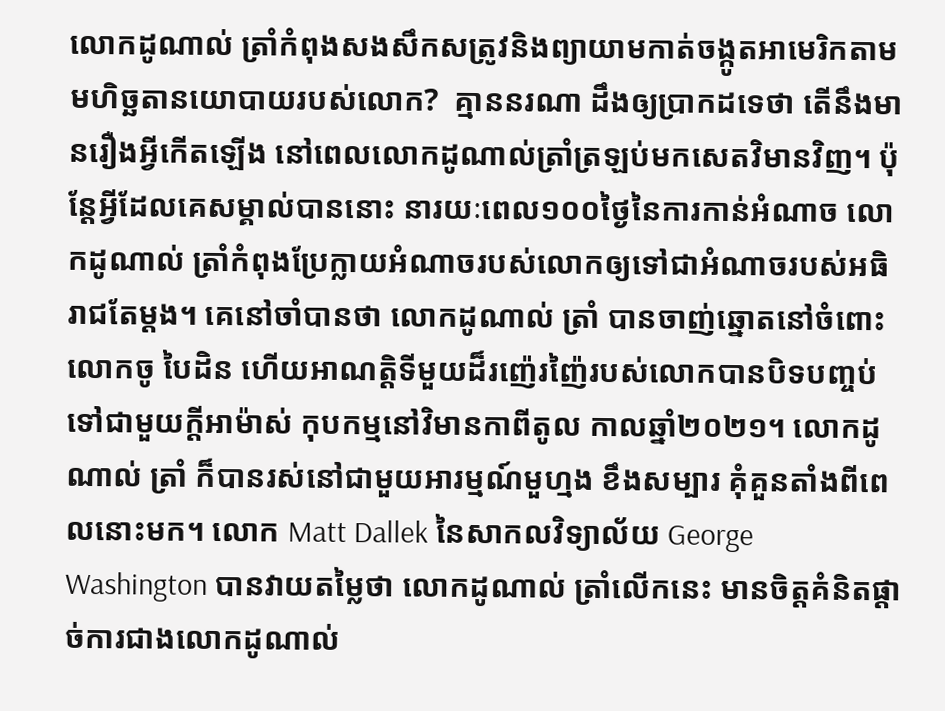លោកដូណាល់ ត្រាំកំពុងសងសឹកសត្រូវនិងព្យាយាមកាត់ចង្កូតអាមេរិកតាមមហិច្ឆតានយោបាយរបស់លោក?  គ្មាននរណា ដឹងឲ្យបា្រកដទេថា តើនឹងមានរឿងអ្វីកើតឡើង នៅពេលលោកដូណាល់ត្រាំត្រឡប់មកសេតវិមានវិញ។ ប៉ុន្តែអ្វីដែលគេសម្គាល់បាននោះ នារយៈពេល១០០ថ្ងៃនៃការកាន់អំណាច លោកដូណាល់ ត្រាំកំពុងប្រែក្លាយអំណាចរបស់លោកឲ្យទៅជាអំណាចរបស់អធិរាជតែម្តង។ គេនៅចាំបានថា លោកដូណាល់ ត្រាំ បានចាញ់ឆ្នោតនៅចំពោះលោកចូ បៃដិន ហើយអាណត្តិទីមួយដ៏រញ៉េរញ៉ៃរបស់លោកបានបិទបញ្ចប់ទៅជាមួយក្តីអាម៉ាស់ កុបកម្មនៅវិមានកាពីតូល កាលឆ្នាំ២០២១។ លោកដូណាល់ ត្រាំ ក៏បានរស់នៅជាមួយអារម្មណ៍មួហ្មង ខឹងសម្បារ គុំគួនតាំងពីពេលនោះមក។ លោក Matt Dallek នៃសាកលវិទ្យាល័យ George Washington បានវាយតម្លៃថា លោកដូណាល់ ត្រាំលើកនេះ មានចិត្តគំនិតផ្តាច់ការជាងលោកដូណាល់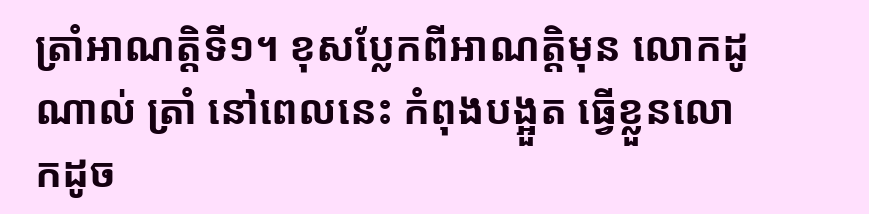ត្រាំអាណត្តិទី១។ ខុសប្លែកពីអាណត្តិមុន លោកដូណាល់ ត្រាំ នៅពេលនេះ កំពុងបង្អួត ធ្វើខ្លួនលោកដូច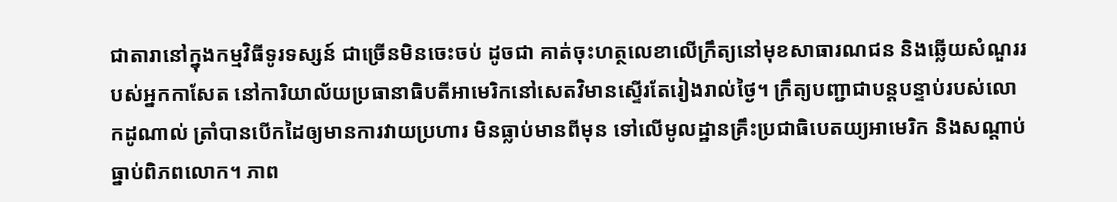ជាតារានៅក្នុងកម្មវិធីទូរទស្សន៍ ជាច្រើនមិនចេះចប់ ដូចជា គាត់ចុះហត្ថលេខាលើក្រឹត្យនៅមុខសាធារណជន និងឆ្លើយសំណួររបស់អ្នកកាសែត នៅការិយាល័យប្រធានាធិបតីអាមេរិកនៅសេតវិមានស្ទើរតែរៀងរាល់ថ្ងៃ។ ក្រឹត្យបញ្ជាជាបន្តបន្ទាប់របស់លោកដូណាល់ ត្រាំបានបើកដៃឲ្យមានការវាយប្រហារ មិនធ្លាប់មានពីមុន ទៅលើមូលដ្ឋានគ្រឹះប្រជាធិបេតយ្យអាមេរិក និងសណ្តាប់ធ្នាប់ពិភពលោក។ ភាព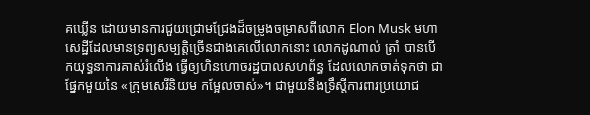គឃើ្លន ដោយមានការជួយជ្រោមជ្រែងដ៏ចម្រូងចម្រាសពីលោក Elon Musk មហាសេដ្ឋីដែលមានទ្រព្យសម្បត្តិច្រើនជាងគេលើលោកនោះ លោកដូណាល់ ត្រាំ បានបើកយុទ្ធនាការគាស់រំលើង ធ្វើឲ្យហិនហោចរដ្ឋបាលសហព័ន្ធ ដែលលោកចាត់ទុកថា ជាផ្នែកមួយនៃ «ក្រុមសេរីនិយម កម្អែលចាស់»។ ជាមួយនឹងទ្រឹស្តីការពារប្រយោជ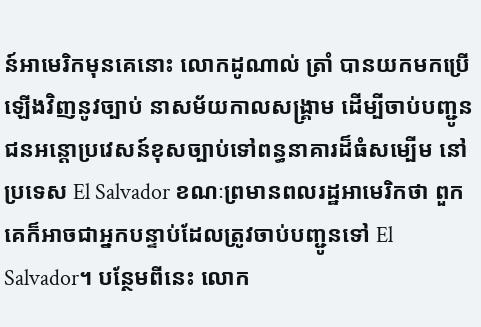ន៍អាមេរិកមុនគេនោះ លោកដូណាល់ ត្រាំ បានយកមកប្រើឡើងវិញនូវច្បាប់ នាសម័យកាលសង្គ្រាម ដើម្បីចាប់បញ្ជូនជនអន្តោប្រវេសន៍ខុសច្បាប់ទៅពន្ធនាគារដ៏ធំសម្បើម នៅប្រទេស El Salvador ខណៈព្រមានពលរដ្ឋអាមេរិកថា ពួកគេក៏អាចជាអ្នកបន្ទាប់ដែលត្រូវចាប់បញ្ជូនទៅ El Salvador។ បន្ថែមពីនេះ លោក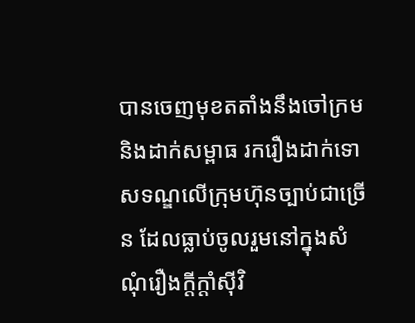បានចេញមុខតតាំងនឹងចៅក្រម និងដាក់សម្ពាធ រករឿងដាក់ទោសទណ្ឌលើក្រុមហ៊ុនច្បាប់ជាច្រើន ដែលធ្លាប់ចូលរួមនៅក្នុងសំណុំរឿងក្តីក្តាំស៊ីវិ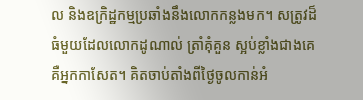ល និងឧក្រិដ្ឋកម្មប្រឆាំងនឹងលោកកន្លងមក។ សត្រូវដ៏ធំមួយដែលលោកដូណាល់ ត្រាំគុំគួន ស្អប់ខ្លាំងជាងគេ គឺអ្នកកាសែត។ គិតចាប់តាំងពីថ្ងៃចូលកាន់អំ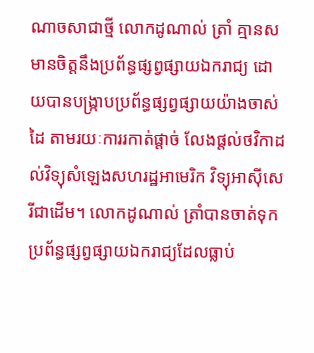ណាចសាជាថ្មី លោកដូណាល់ ត្រាំ គ្មានសមានចិត្តនឹងប្រព័ន្ធផ្សព្វផ្សាយឯករាជ្យ ដោយបានបង្រ្កាបប្រព័ន្ធផ្សព្វផ្សាយយ៉ាងចាស់ដៃ តាមរយៈការរកាត់ផ្តាច់ លែងផ្តល់ថវិកាដល់វិទ្យុសំឡេងសហរដ្ឋអាមេរិក វិទ្យុអាស៊ីសេរីជាដើម។ លោកដូណាល់ ត្រាំបានចាត់ទុកប្រព័ន្ធផ្សព្វផ្សាយឯករាជ្យដែលធ្លាប់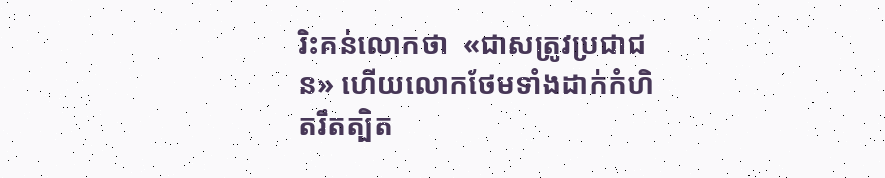រិះគន់លោកថា  «ជាសត្រូវប្រជាជន» ហើយលោកថែមទាំងដាក់កំហិតរឹតត្បិត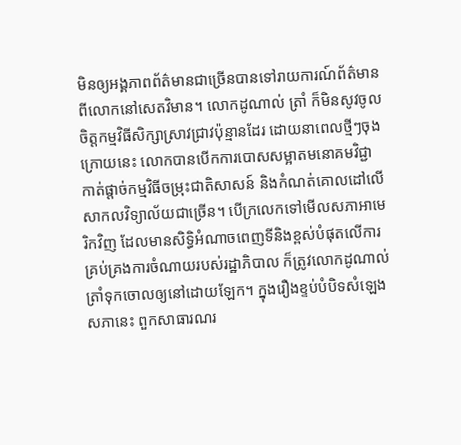មិនឲ្យអង្គភាពព័ត៌មានជាច្រើនបានទៅរាយការណ៍ព័ត៌មានពីលោកនៅសេតវិមាន។ លោកដូណាល់ ត្រាំ ក៏មិនសូវចូលចិត្តកម្មវិធីសិក្សាស្រាវជ្រាវប៉ុន្មានដែរ ដោយនាពេលថ្មីៗចុងក្រោយនេះ លោកបានបើកការបោសសម្អាតមនោគមវិជ្ជា កាត់ផ្តាច់កម្មវិធីចម្រុះជាតិសាសន៍ និងកំណត់គោលដៅលើសាកលវិទ្យាល័យជាច្រើន។ បើក្រលេកទៅមើលសភាអាមេរិកវិញ ដែលមានសិទ្ធិអំណាចពេញទីនិងខ្ពស់បំផុតលើការគ្រប់គ្រងការចំណាយរបស់រដ្ឋាភិបាល ក៏ត្រូវលោកដូណាល់ ត្រាំទុកចោលឲ្យនៅដោយឡែក។ ក្នុងរឿងខ្ទប់បំបិទសំឡេងសភានេះ ពួកសាធារណរ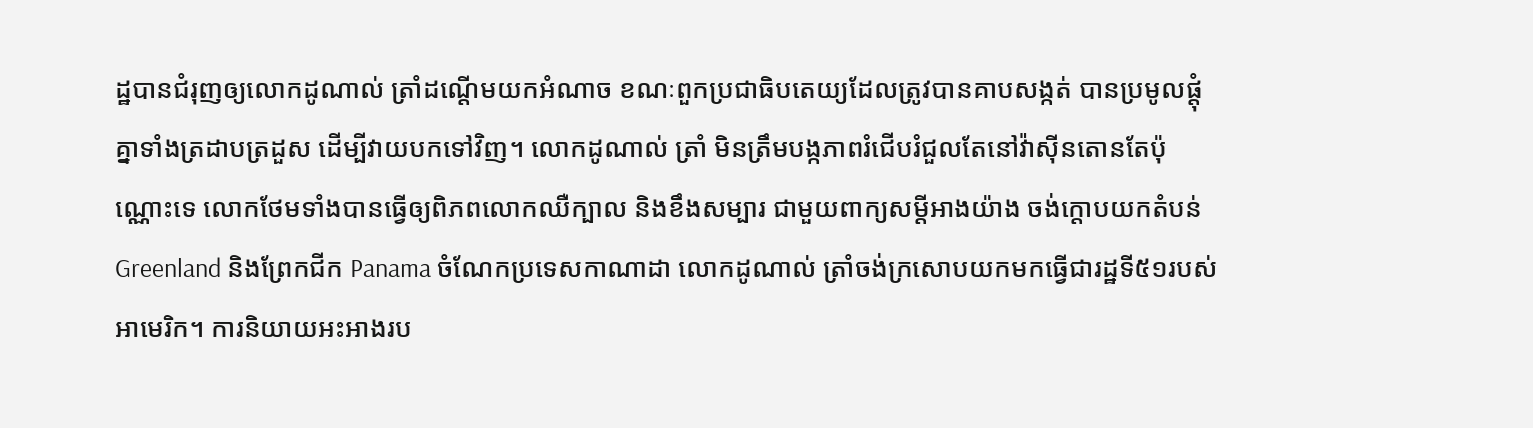ដ្ឋបានជំរុញឲ្យលោកដូណាល់ ត្រាំដណ្តើមយកអំណាច ខណៈពួកប្រជាធិបតេយ្យដែលត្រូវបានគាបសង្កត់ បានប្រមូលផ្តុំគ្នាទាំងត្រដាបត្រដួស ដើម្បីវាយបកទៅវិញ។ លោកដូណាល់ ត្រាំ មិនត្រឹមបង្កភាពរំជើបរំជួលតែនៅវ៉ាស៊ីនតោនតែប៉ុណ្ណោះទេ លោកថែមទាំងបានធ្វើឲ្យពិភពលោកឈឺក្បាល និងខឹងសម្បារ ជាមួយពាក្យសម្តីអាងយ៉ាង ចង់ក្តោបយកតំបន់ Greenland និងព្រែកជីក Panama ចំណែកប្រទេសកាណាដា លោកដូណាល់ ត្រាំចង់ក្រសោបយកមកធ្វើជារដ្ឋទី៥១របស់អាមេរិក។ ការនិយាយអះអាងរប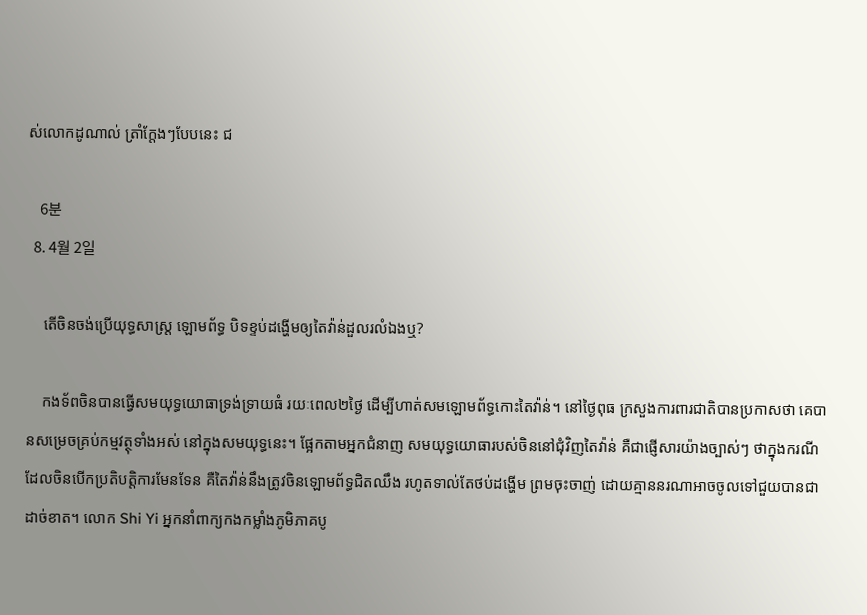ស់លោកដូណាល់ ត្រាំក្តែងៗបែបនេះ ជ

    6분
  8. 4월 2일

    តើចិនចង់ប្រើយុទ្ធសាស្ត្រ ឡោមព័ទ្ធ បិទខ្ទប់ដង្ហើមឲ្យតៃវ៉ាន់ដួលរលំឯងឬ?

    កងទ័ពចិនបានធ្វើសមយុទ្ធយោធាទ្រង់ទ្រាយធំ រយៈពេល២ថ្ងៃ ដើម្បីហាត់សមឡោមព័ទ្ធកោះតៃវ៉ាន់។ នៅថ្ងៃពុធ ក្រសួងការពារជាតិបានប្រកាសថា គេបានសម្រេចគ្រប់កម្មវត្ថុទាំងអស់ នៅក្នុងសមយុទ្ធនេះ។ ផ្អែកតាមអ្នកជំនាញ សមយុទ្ធយោធារបស់ចិននៅជុំវិញតៃវ៉ាន់ គឺជាផ្ញើសារយ៉ាងច្បាស់ៗ ថាក្នុងករណីដែលចិនបើកប្រតិបត្តិការមែនទែន គឺតៃវ៉ាន់នឹងត្រូវចិនឡោមព័ទ្ធជិតឈឹង រហូតទាល់តែថប់ដង្ហើម ព្រមចុះចាញ់ ដោយគ្មាននរណាអាចចូលទៅជួយបានជាដាច់ខាត។ លោក Shi Yi អ្នកនាំពាក្យកងកម្លាំងភូមិភាគបូ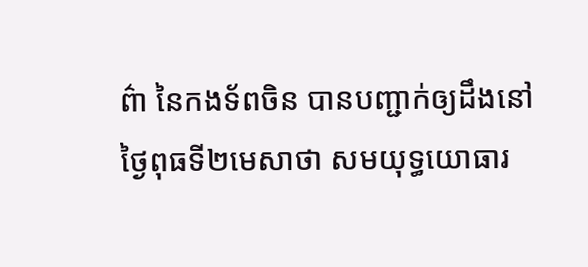ព៌ា នៃកងទ័ពចិន បានបញ្ជាក់ឲ្យដឹងនៅថ្ងៃពុធទី២មេសាថា សមយុទ្ធយោធារ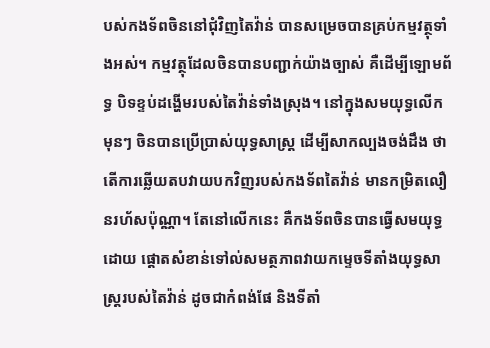បស់កងទ័ពចិននៅជុំវិញតៃវ៉ាន់ បានសម្រេចបានគ្រប់កម្មវត្ថុទាំងអស់។ កម្មវត្ថុដែលចិនបានបញ្ជាក់យ៉ាងច្បាស់ គឺដើម្បីឡោមព័ទ្ធ បិទខ្ទប់ដង្ហើមរបស់តៃវ៉ាន់ទាំងស្រុង។ នៅក្នុងសមយុទ្ធលើកមុនៗ ចិនបានប្រើប្រាស់យុទ្ធសាស្ត្រ ដើម្បីសាកល្បងចង់ដឹង ថាតើការឆ្លើយតបវាយបកវិញរបស់កងទ័ពតៃវ៉ាន់ មានកម្រិតលឿនរហ័សប៉ុណ្ណា។ តែនៅលើកនេះ គឺកងទ័ពចិនបានធ្វើសមយុទ្ធដោយ ផ្តោតសំខាន់ទៅល់សមត្ថភាពវាយកម្ទេចទីតាំងយុទ្ធសាស្ត្ររបស់តៃវ៉ាន់ ដូចជាកំពង់ផែ និងទីតាំ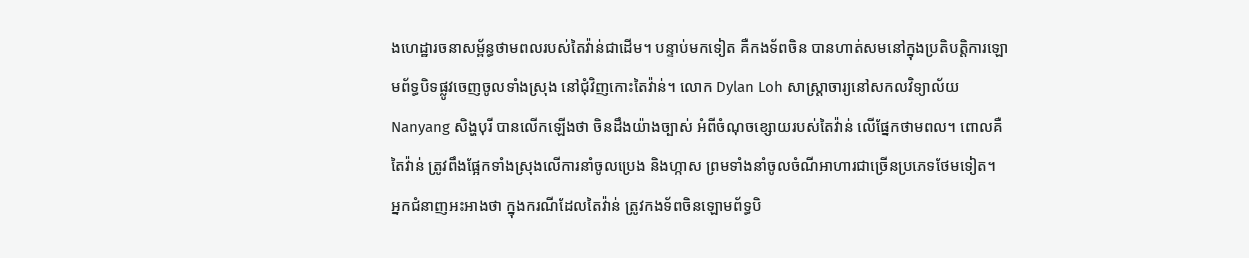ងហេដ្ឋារចនាសម្ព័ន្ធថាមពលរបស់តៃវ៉ាន់ជាដើម។ បន្ទាប់មកទៀត គឺកងទ័ពចិន បានហាត់សមនៅក្នុងប្រតិបត្តិការឡោមព័ទ្ធបិទផ្លូវចេញចូលទាំងស្រុង នៅជុំវិញកោះតៃវ៉ាន់។ លោក Dylan Loh សាស្ត្រាចារ្យនៅសកលវិទ្យាល័យ Nanyang សិង្ហបុរី បានលើកឡើងថា ចិនដឹងយ៉ាងច្បាស់ អំពីចំណុចខ្សោយរបស់តៃវ៉ាន់ លើផ្នែកថាមពល។ ពោលគឺតៃវ៉ាន់ ត្រូវពឹងផ្អែកទាំងស្រុងលើការនាំចូលប្រេង និងហ្កាស ព្រមទាំងនាំចូលចំណីអាហារជាច្រើនប្រភេទថែមទៀត។ អ្នកជំនាញអះអាងថា ក្នុងករណីដែលតៃវ៉ាន់ ត្រូវកងទ័ពចិនឡោមព័ទ្ធបិ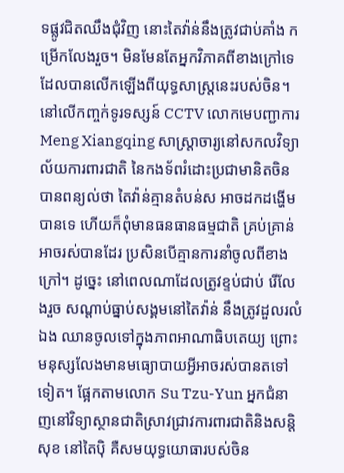ទផ្លូវជិតឈឹងជុំវិញ នោះតៃវ៉ាន់នឹងត្រូវជាប់គាំង កម្រើកលែងរួច។ មិនមែនតែអ្នកវិភាគពីខាងក្រៅទេ ដែលបានលើកឡើងពីយុទ្ធសាស្ត្រនេះរបស់ចិន។ នៅលើកញ្ចក់ទូរទស្សន៍ CCTV លោកមេបញ្ជាការ Meng Xiangqing សាស្រ្តាចារ្យនៅសកលវិទ្យាល័យការពារជាតិ នៃកងទ័ពរំដោះប្រជាមានិតចិន បានពន្យល់ថា តៃវ៉ាន់គ្មានតំបន់ស អាចដកដង្ហើមបានទេ ហើយក៏ពុំមានធនធានធម្មជាតិ គ្រប់គ្រាន់អាចរស់បានដែរ ប្រសិនបើគ្មានការនាំចូលពីខាងក្រៅ។ ដូច្នេះ នៅពេលណាដែលត្រូវខ្ទប់ជាប់ រើលែងរួច សណ្តាប់ធ្នាប់សង្គមនៅតៃវ៉ាន់ នឹងត្រូវដួលរលំឯង ឈានចូលទៅក្នុងភាពអាណាធិបតេយ្យ ព្រោះមនុស្សលែងមានមធ្យោបាយអ្វីអាចរស់បានតទៅទៀត។ ផ្អែកតាមលោក Su Tzu-Yun អ្នកជំនាញនៅវិទ្យាស្ថានជាតិស្រាវជ្រាវការពារជាតិនិងសន្តិសុខ នៅតៃប៉ិ គឺសមយុទ្ធយោធារបស់ចិន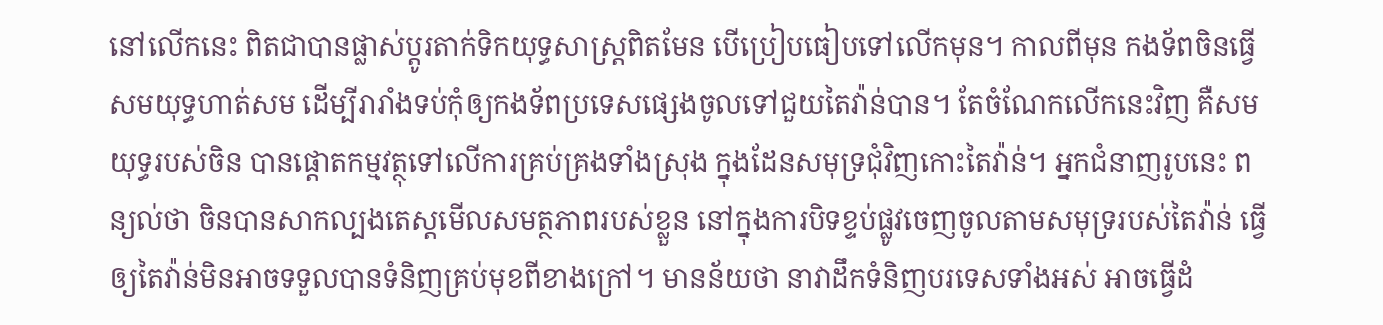នៅលើកនេះ ពិតជាបានផ្លាស់ប្តូរតាក់ទិកយុទ្ធសាស្ត្រពិតមែន បើប្រៀបធៀបទៅលើកមុន។ កាលពីមុន កងទ័ពចិនធ្វើសមយុទ្ធហាត់សម ដើម្បីរារាំងទប់កុំឲ្យកងទ័ពប្រទេសផ្សេងចូលទៅជួយតៃវ៉ាន់បាន។ តែចំណែកលើកនេះវិញ គឺសមយុទ្ធរបស់ចិន បានផ្តោតកម្មវត្ថុទៅលើការគ្រប់គ្រងទាំងស្រុង ក្នុងដែនសមុទ្រជុំវិញកោះតៃវ៉ាន់។ អ្នកជំនាញរូបនេះ ពន្យល់ថា ចិនបានសាកល្បងតេស្តមើលសមត្ថភាពរបស់ខ្លួន នៅក្នុងការបិទខ្ទប់ផ្លូវចេញចូលតាមសមុទ្ររបស់តៃវ៉ាន់ ធ្វើឲ្យតៃវ៉ាន់មិនអាចទទួលបានទំនិញគ្រប់មុខពីខាងក្រៅ។ មានន័យថា នាវាដឹកទំនិញបរទេសទាំងអស់ អាចធ្វើដំ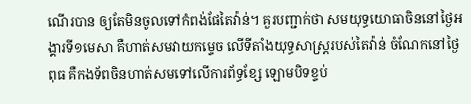ណើរបាន ឲ្យតែមិនចូលទៅកំពង់ផែតៃវ៉ាន់។ គួរបញ្ជាក់ថា សមយុទ្ធយោធាចិននៅថ្ងៃអង្គារទី១មេសា គឺហាត់សមវាយកម្ទេច លើទីតាំងយុទ្ធសាស្ត្ររបស់តៃវ៉ាន់ ចំណែកនៅថ្ងៃពុធ គឺកងទ័ពចិនហាត់សមទៅលើការព័ទ្ធខ្សែ ឡោមបិទខ្ទប់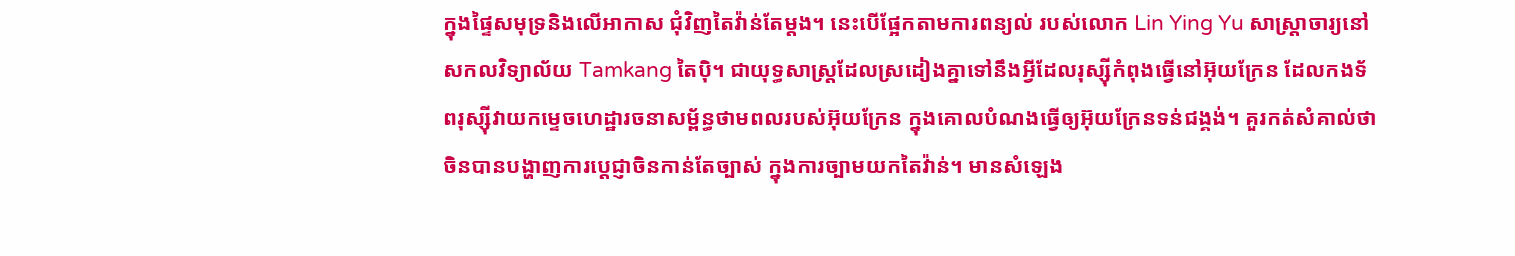ក្នុងផ្ទៃសមុទ្រនិងលើអាកាស ជុំវិញតៃវ៉ាន់តែម្តង។ នេះបើផ្អែកតាមការពន្យល់ របស់លោក Lin Ying Yu សាស្ត្រាចារ្យនៅសកលវិទ្យាល័យ Tamkang តៃប៉ិ។ ជាយុទ្ធសាស្ត្រដែលស្រដៀងគ្នាទៅនឹងអ្វីដែលរុស្ស៊ីកំពុងធ្វើនៅអ៊ុយក្រែន ដែលកងទ័ពរុស្ស៊ីវាយកម្ទេចហេដ្ឋារចនាសម្ព័ន្ធថាមពលរបស់អ៊ុយក្រែន ក្នុងគោលបំណងធ្វើឲ្យអ៊ុយក្រែនទន់ជង្គង់។ គួរកត់សំគាល់ថា ចិនបានបង្ហាញការប្តេជ្ញាចិនកាន់តែច្បាស់ ក្នុងការច្បាមយកតៃវ៉ាន់។ មានសំឡេង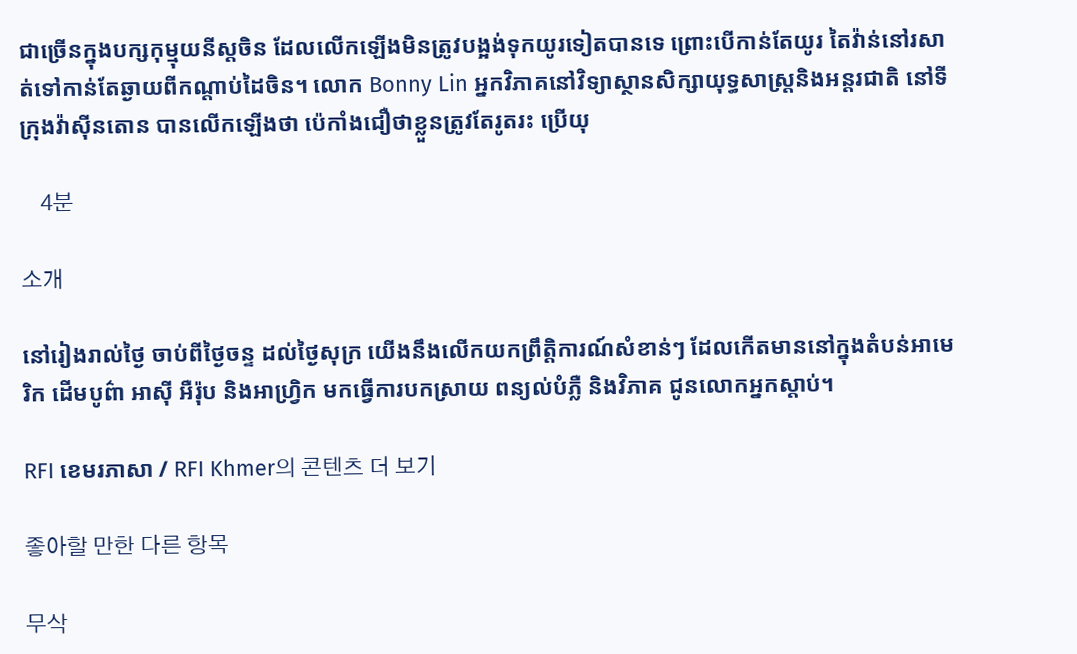ជាច្រើនក្នុងបក្សកុម្មុយនីស្តចិន ដែលលើកឡើងមិនត្រូវបង្អង់ទុកយូរទៀតបានទេ ព្រោះបើកាន់តែយូរ តៃវ៉ាន់នៅរសាត់ទៅកាន់តែឆ្ងាយពីកណ្តាប់ដៃចិន។ លោក Bonny Lin អ្នកវិភាគនៅវិទ្យាស្ថានសិក្សាយុទ្ធសាស្ត្រនិងអន្តរជាតិ នៅទីក្រុងវ៉ាស៊ីនតោន បានលើកឡើងថា ប៉េកាំងជឿថាខ្លួនត្រូវតែរូតរះ ប្រើយុ

    4분

소개

នៅរៀងរាល់ថ្ងៃ ចាប់ពីថ្ងៃចន្ទ ដល់ថ្ងៃសុក្រ យើងនឹងលើកយកព្រឹត្តិការណ៍សំខាន់ៗ ដែលកើតមាននៅក្នុងតំបន់អាមេរិក ដើមបូព៌ា អាស៊ី អឺរ៉ុប និងអាហ្វ្រិក មកធ្វើការបកស្រាយ ពន្យល់បំភ្លឺ និងវិភាគ ជូនលោកអ្នកស្តាប់។

RFI ខេមរភាសា / RFI Khmer의 콘텐츠 더 보기

좋아할 만한 다른 항목

무삭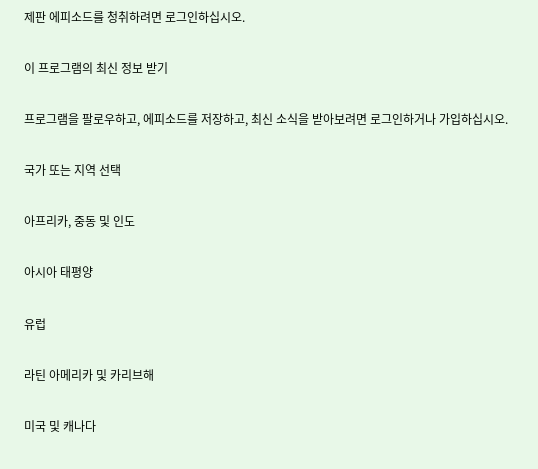제판 에피소드를 청취하려면 로그인하십시오.

이 프로그램의 최신 정보 받기

프로그램을 팔로우하고, 에피소드를 저장하고, 최신 소식을 받아보려면 로그인하거나 가입하십시오.

국가 또는 지역 선택

아프리카, 중동 및 인도

아시아 태평양

유럽

라틴 아메리카 및 카리브해

미국 및 캐나다